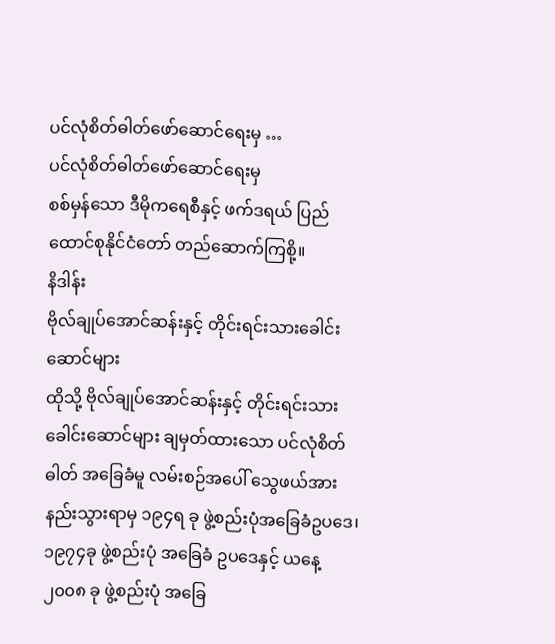ပင်လုံစိတ်ဓါတ်ဖော်ဆောင်ရေးမှ …
ပင်လုံစိတ်ဓါတ်ဖော်ဆောင်ရေးမှ
စစ်မှန်သော ဒီမိုကရေစီနှင့် ဖက်ဒရယ် ပြည်ထောင်စုနိုင်ငံတော် တည်ဆောက်ကြစို့။
နိဒါန်း
ဗိုလ်ချုပ်အောင်ဆန်းနှင့် တိုင်းရင်းသားခေါင်းဆောင်များ
ထိုသို့ ဗိုလ်ချုပ်အောင်ဆန်းနှင့် တိုင်းရင်းသားခေါင်းဆောင်များ ချမှတ်ထားသော ပင်လုံစိတ်ဓါတ် အခြေခံမူ လမ်းစဉ်အပေါ် သွေဖယ်အားနည်းသွားရာမှ ၁၉၄ရ ခု ဖွဲ့စည်းပုံအခြေခံဥပဒေ၊ ၁၉၇၄ခု ဖွဲ့စည်းပုံ အခြေခံ ဥပဒေနှင့် ယနေ့ ၂၀၀၈ ခု ဖွဲ့စည်းပုံ အခြေ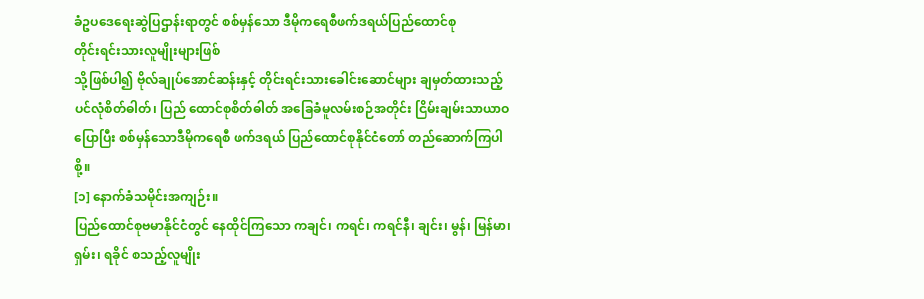ခံဥပဒေရေးဆွဲပြဌာန်းရာတွင် စစ်မှန်သော ဒီမိုကရေစီဖက်ဒရယ်ပြည်ထောင်စု
တိုင်းရင်းသားလူမျိုးများဖြစ်
သို့ဖြစ်ပါ၍ ဗိုလ်ချုပ်အောင်ဆန်းနှင့် တိုင်းရင်းသားခေါင်းဆောင်များ ချမှတ်ထားသည့် ပင်လုံစိတ်ဓါတ်၊ ပြည် ထောင်စုစိတ်ဓါတ် အခြေခံမူလမ်းစဉ်အတိုင်း ငြိမ်းချမ်းသာယာဝပြောပြီး စစ်မှန်သောဒီမိုကရေစီ ဖက်ဒရယ် ပြည်ထောင်စုနိုင်ငံတော် တည်ဆောက်ကြပါစို့။
[၁] နောက်ခံသမိုင်းအကျဉ်း။
ပြည်ထောင်စုဗမာနိုင်ငံတွင် နေထိုင်ကြသော ကချင်၊ ကရင်၊ ကရင်နီ၊ ချင်း၊ မွန်၊ မြန်မာ၊ ရှမ်း၊ ရခိုင် စသည့်လူမျိုး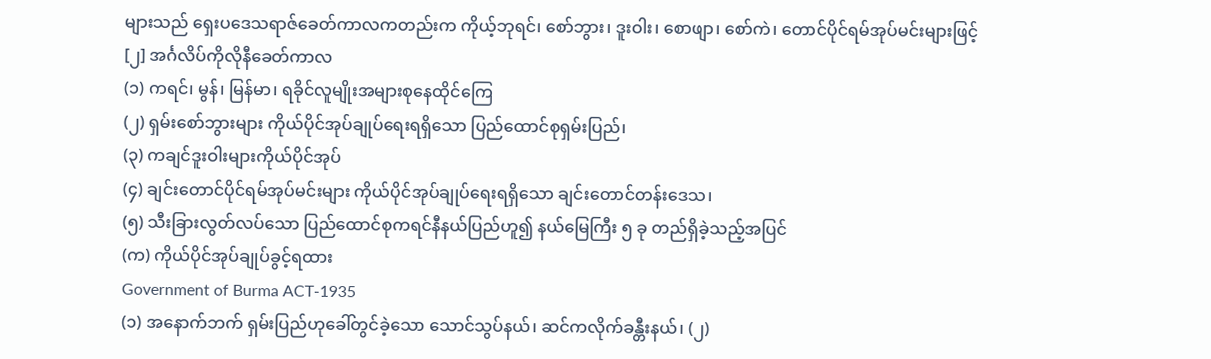များသည် ရှေးပဒေသရာဇ်ခေတ်ကာလကတည်းက ကိုယ့်ဘုရင်၊ စော်ဘွား၊ ဒူးဝါး၊ စောဖျာ၊ စော်ကဲ၊ တောင်ပိုင်ရမ်အုပ်မင်းများဖြင့်
[၂] အင်္ဂလိပ်ကိုလိုနီခေတ်ကာလ
(၁) ကရင်၊ မွန်၊ မြန်မာ၊ ရခိုင်လူမျိုးအများစုနေထိုင်ကြေ
(၂) ရှမ်းစော်ဘွားများ ကိုယ်ပိုင်အုပ်ချုပ်ရေးရရှိသော ပြည်ထောင်စုရှမ်းပြည်၊
(၃) ကချင်ဒူးဝါးများကိုယ်ပိုင်အုပ်
(၄) ချင်းတောင်ပိုင်ရမ်အုပ်မင်းများ ကိုယ်ပိုင်အုပ်ချုပ်ရေးရရှိသော ချင်းတောင်တန်းဒေသ၊
(၅) သီးခြားလွတ်လပ်သော ပြည်ထောင်စုကရင်နီနယ်ပြည်ဟူ၍ နယ်မြေကြီး ၅ ခု တည်ရှိခဲ့သည့်အပြင်
(က) ကိုယ်ပိုင်အုပ်ချုပ်ခွင့်ရထား
Government of Burma ACT-1935
(၁) အနောက်ဘက် ရှမ်းပြည်ဟုခေါ်တွင်ခဲ့သော သောင်သွပ်နယ်၊ ဆင်ကလိုက်ခန္တီးနယ်၊ (၂)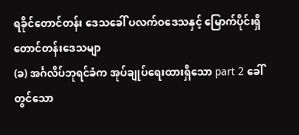ရခိုင်တောင်တန်း ဒေသခေါ် ပလက်ဝဒေသနှင့် မြောက်ပိုင်းရှိတောင်တန်းဒေသမျာ
(ခ) အင်္ဂလိပ်ဘုရင်ခံက အုပ်ချုပ်ရေးထားရှိသော part 2 ခေါ်တွင်သော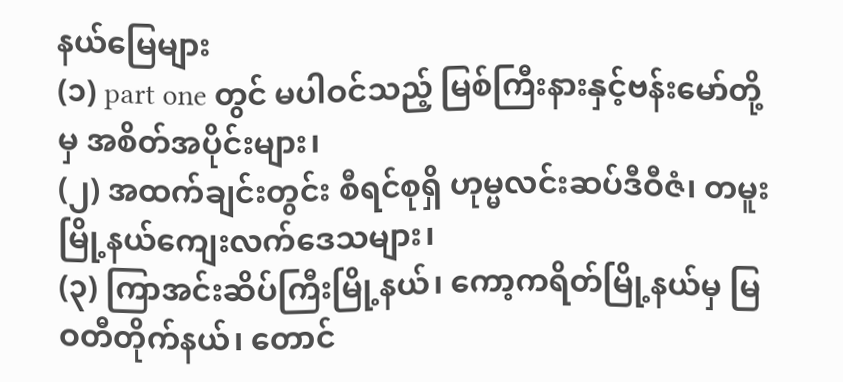နယ်မြေများ
(၁) part one တွင် မပါဝင်သည့် မြစ်ကြီးနားနှင့်ဗန်းမော်တို့မှ အစိတ်အပိုင်းများ၊
(၂) အထက်ချင်းတွင်း စီရင်စုရှိ ဟုမ္မလင်းဆပ်ဒီဝီဇံ၊ တမူးမြို့နယ်ကျေးလက်ဒေသများ၊
(၃) ကြာအင်းဆိပ်ကြီးမြို့နယ်၊ ကော့ကရိတ်မြို့နယ်မှ မြဝတီတိုက်နယ်၊ တောင်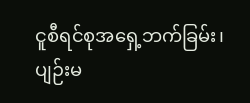ငူစီရင်စုအရှေ့ဘက်ခြမ်း၊ ပျဉ်းမ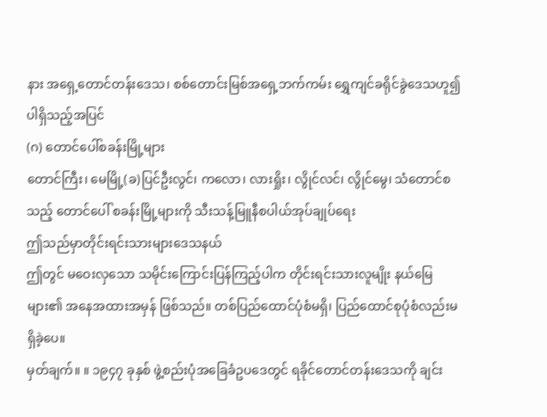နား အရှေ့တောင်တန်းဒေသ၊ စစ်တောင်းမြစ်အရှေ့ဘက်ကမ်း ရွှေကျင်ခရိုင်ခွဲဒေသဟူ၍ ပါရှိသည့်အပြင်
(ဂ) တောင်ပေါ်စခန်းမြို့များ
တောင်ကြီး၊ မေမြို့(ခ)ပြင်ဦးလွင်၊ ကလော၊ လားရှိုး၊ လွိုင်လင်၊ လွိုင်မွေ၊ သံတောင်စသည့် တောင်ပေါ် စခန်းမြို့များကို သီးသန့်မြူနီစပါယ်အုပ်ချုပ်ရေး
ဤသည်မှာတိုင်းရင်းသားများဒေသနယ်
ဤတွင် မဝေးလှသော သမိုင်းကြောင်းပြန်ကြည့်ပါက တိုင်းရင်းသားလူမျိုး နယ်မြေများ၏ အနေအထားအမှန် ဖြစ်သည်။ တစ်ပြည်ထောင်ပုံစံမရှိ၊ ပြည်ထောင်စုပုံစံလည်းမရှိခဲ့ပေ။
မှတ်ချက်။ ။ ၁၉၄၇ ခုနှစ် ဖွဲ့စည်းပုံအခြေခံဥပဒေတွင် ရခိုင်တောင်တန်းဒေသကို ချင်း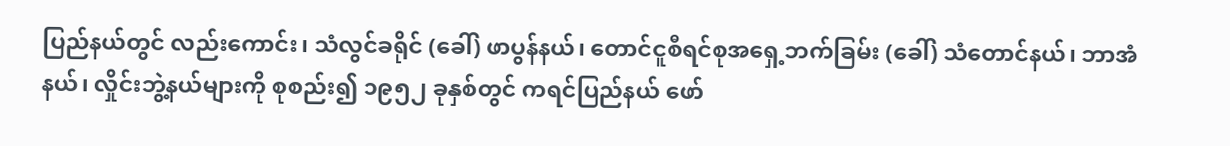ပြည်နယ်တွင် လည်းကောင်း၊ သံလွင်ခရိုင် (ခေါ်) ဖာပွန်နယ်၊ တောင်ငူစီရင်စုအရှေ့ဘက်ခြမ်း (ခေါ်) သံတောင်နယ်၊ ဘာအံနယ်၊ လှိုင်းဘွဲ့နယ်များကို စုစည်း၍ ၁၉၅၂ ခုနှစ်တွင် ကရင်ပြည်နယ် ဖော်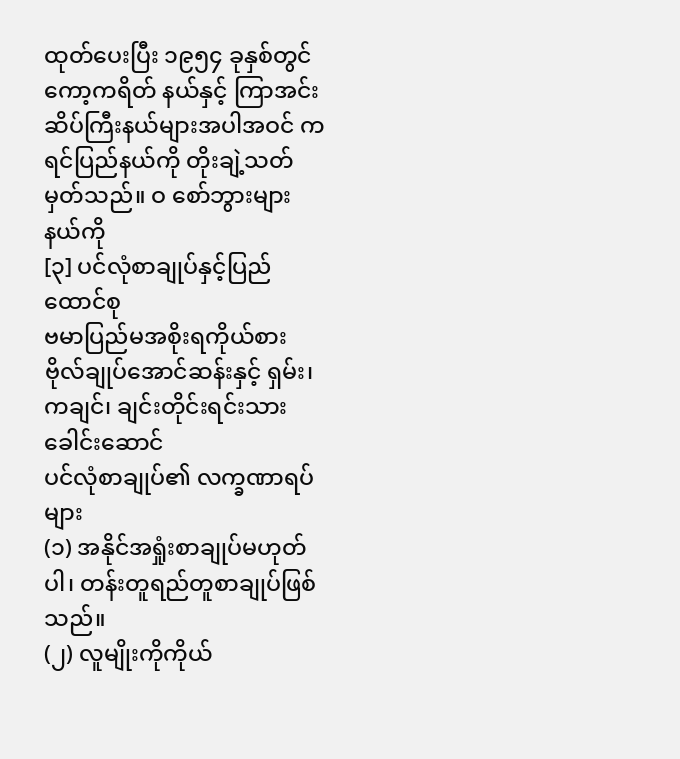ထုတ်ပေးပြီး ၁၉၅၄ ခုနှစ်တွင် ကော့ကရိတ် နယ်နှင့် ကြာအင်းဆိပ်ကြီးနယ်များအပါအဝင် ကရင်ပြည်နယ်ကို တိုးချဲ့သတ်မှတ်သည်။ ဝ စော်ဘွားများနယ်ကို
[၃] ပင်လုံစာချုပ်နှင့်ပြည်ထောင်စု
ဗမာပြည်မအစိုးရကိုယ်စား ဗိုလ်ချုပ်အောင်ဆန်းနှင့် ရှမ်း၊ ကချင်၊ ချင်းတိုင်းရင်းသားခေါင်းဆောင်
ပင်လုံစာချုပ်၏ လက္ခဏာရပ်များ
(၁) အနိုင်အရှုံးစာချုပ်မဟုတ်ပါ၊ တန်းတူရည်တူစာချုပ်ဖြစ်သည်။
(၂) လူမျိုးကိုကိုယ်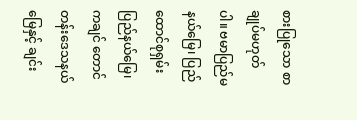စားပြုသော စာချုပ်မဟုတ်ပါ။ ဗမာပြည်မနယ်မြေ၊ ပြည်ထောင်စုရှမ်းပြည်နယ်မြေ၊ ကချင် တောင်တန်းဒေသနယ်မြေနှင့် ချင်း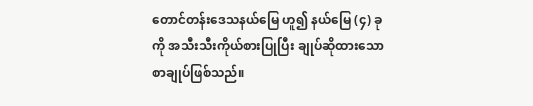တောင်တန်းဒေသနယ်မြေ ဟူ၍ နယ်မြေ (၄) ခုကို အသီးသီးကိုယ်စားပြုပြီး ချုပ်ဆိုထားသော စာချုပ်ဖြစ်သည်။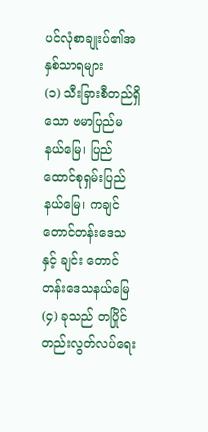ပင်လုံစာချုးပ်၏အနှစ်သာရများ
(၁) သီးခြားစီတည်ရှိသော ဗမာပြည်မနယ်မြေ၊ ပြည်ထောင်စုရှမ်းပြည်နယ်မြေ၊ ကချင်တောင်တန်းဒေသနှင့် ချင်း တောင်တန်းဒေသနယ်မြေ (၄) ခုသည် တပြိုင်တည်းလွတ်လပ်ရေး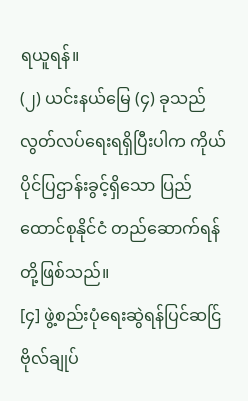ရယူရန်။
(၂) ယင်းနယ်မြေ (၄) ခုသည် လွတ်လပ်ရေးရရှိပြီးပါက ကိုယ်ပိုင်ပြဌာန်းခွင့်ရှိသော ပြည်ထောင်စုနိုင်ငံ တည်ဆောက်ရန်တို့ဖြစ်သည်။
[၄] ဖွဲ့စည်းပုံရေးဆွဲရန်ပြင်ဆင်ြ
ဗိုလ်ချုပ်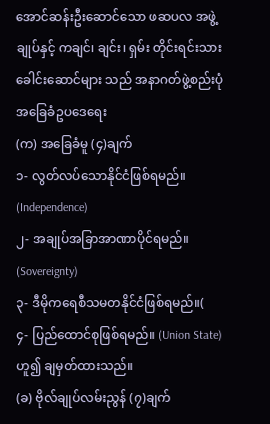အောင်ဆန်းဦးဆောင်သော ဖဆပလ အဖွဲ့ချုပ်နှင့် ကချင်၊ ချင်း၊ ရှမ်း တိုင်းရင်းသားခေါင်းဆောင်များ သည် အနာဂတ်ဖွဲ့စည်းပုံအခြေခံဥပဒေရေး
(က) အခြေခံမူ (၄)ချက်
၁- လွတ်လပ်သောနိုင်ငံဖြစ်ရမည်။ (Independence)
၂- အချုပ်အခြာအာဏာပိုင်ရမည်။ (Sovereignty)
၃- ဒီမိုကရေစီသမတနိုင်ငံဖြစ်ရမည်။(
၄- ပြည်ထောင်စုဖြစ်ရမည်။ (Union State) ဟူ၍ ချမှတ်ထားသည်။
(ခ) ဗိုလ်ချုပ်လမ်းညွန် (၇)ချက်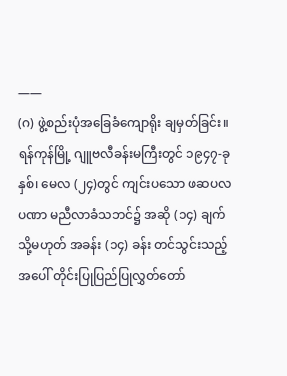——
(ဂ) ဖွဲ့စည်းပုံအခြေခံကျောရိုး ချမှတ်ခြင်း။
ရန်ကုန်မြို့ ဂျူဗလီခန်းမကြီးတွင် ၁၉၄၇-ခုနှစ်၊ မေလ (၂၄)တွင် ကျင်းပသော ဖဆပလပဏာ မညီလာခံသဘင်၌ အဆို (၁၄) ချက် သို့မဟုတ် အခန်း (၁၄) ခန်း တင်သွင်းသည့်အပေါ် တိုင်းပြုပြည်ပြုလွှတ်တော်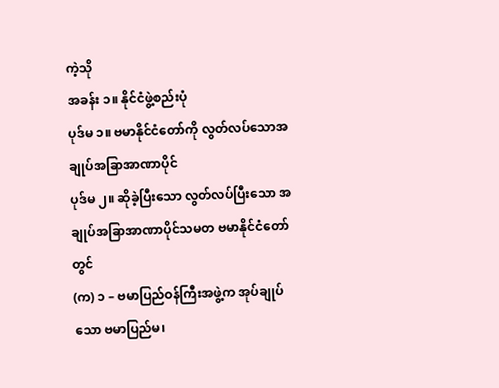ကဲ့သို
အခန်း ၁။ နိုင်ငံဖွဲ့စည်းပုံ
ပုဒ်မ ၁။ ဗမာနိုင်ငံတော်ကို လွတ်လပ်သောအချုပ်အခြာအာဏာပိုင်
ပုဒ်မ ၂။ ဆိုခဲ့ပြီးသော လွတ်လပ်ပြီးသော အချုပ်အခြာအာဏာပိုင်သမတ ဗမာနိုင်ငံတော်တွင်
(က) ၁ – ဗမာပြည်ဝန်ကြီးအဖွဲ့က အုပ်ချုပ်သော ဗမာပြည်မ၊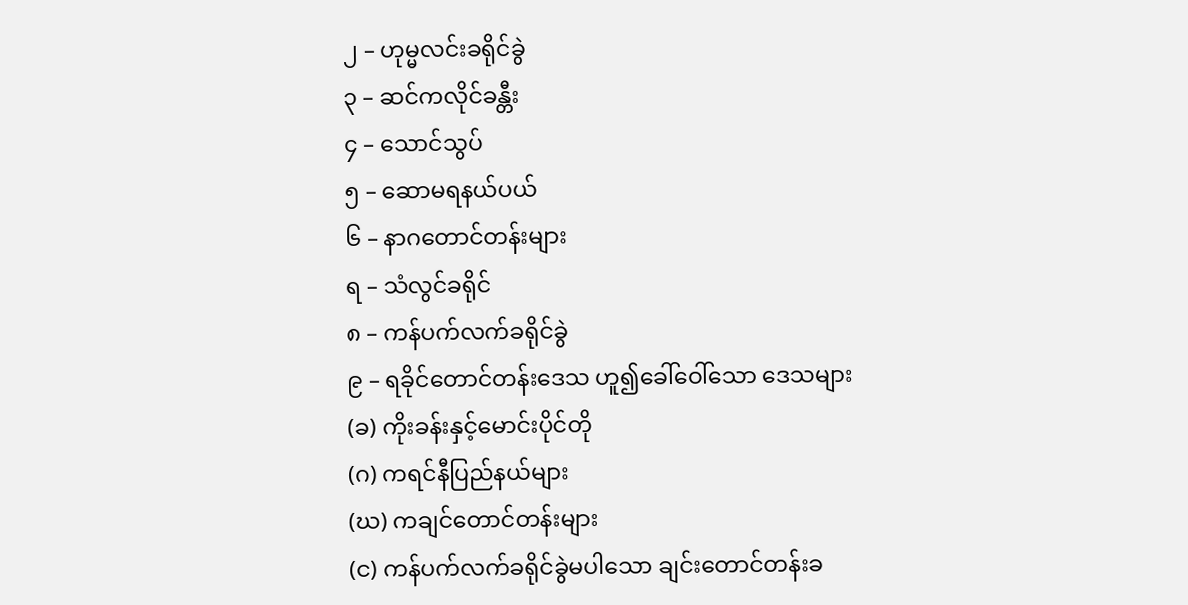၂ – ဟုမ္မလင်းခရိုင်ခွဲ
၃ – ဆင်ကလိုင်ခန္တီး
၄ – သောင်သွပ်
၅ – ဆောမရနယ်ပယ်
၆ – နာဂတောင်တန်းများ
ရ – သံလွင်ခရိုင်
၈ – ကန်ပက်လက်ခရိုင်ခွဲ
၉ – ရခိုင်တောင်တန်းဒေသ ဟူ၍ခေါ်ဝေါ်သော ဒေသများ
(ခ) ကိုးခန်းနှင့်မောင်းပိုင်တို
(ဂ) ကရင်နီပြည်နယ်များ
(ဃ) ကချင်တောင်တန်းများ
(င) ကန်ပက်လက်ခရိုင်ခွဲမပါသော ချင်းတောင်တန်းခ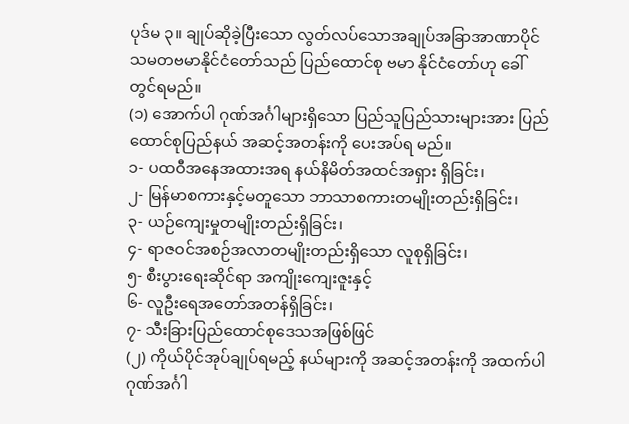ပုဒ်မ ၃။ ချုပ်ဆိုခဲ့ပြီးသော လွတ်လပ်သောအချုပ်အခြာအာဏာပိုင် သမတဗမာနိုင်ငံတော်သည် ပြည်ထောင်စု ဗမာ နိုင်ငံတော်ဟု ခေါ်တွင်ရမည်။
(၁) အောက်ပါ ဂုဏ်အင်္ဂါများရှိသော ပြည်သူပြည်သားများအား ပြည်ထောင်စုပြည်နယ် အဆင့်အတန်းကို ပေးအပ်ရ မည်။
၁- ပထဝီအနေအထားအရ နယ်နိမိတ်အထင်အရှား ရှိခြင်း၊
၂- မြန်မာစကားနှင့်မတူသော ဘာသာစကားတမျိုးတည်းရှိခြင်း၊
၃- ယဉ်ကျေးမှုတမျိုးတည်းရှိခြင်း၊
၄- ရာဇဝင်အစဉ်အလာတမျိုးတည်းရှိသော လူစုရှိခြင်း၊
၅- စီးပွားရေးဆိုင်ရာ အကျိုးကျေးဇူးနှင့်
၆- လူဦးရေအတော်အတန်ရှိခြင်း၊
၇- သီးခြားပြည်ထောင်စုဒေသအဖြစ်ဖြင်
(၂) ကိုယ်ပိုင်အုပ်ချုပ်ရမည့် နယ်များကို အဆင့်အတန်းကို အထက်ပါဂုဏ်အင်္ဂါ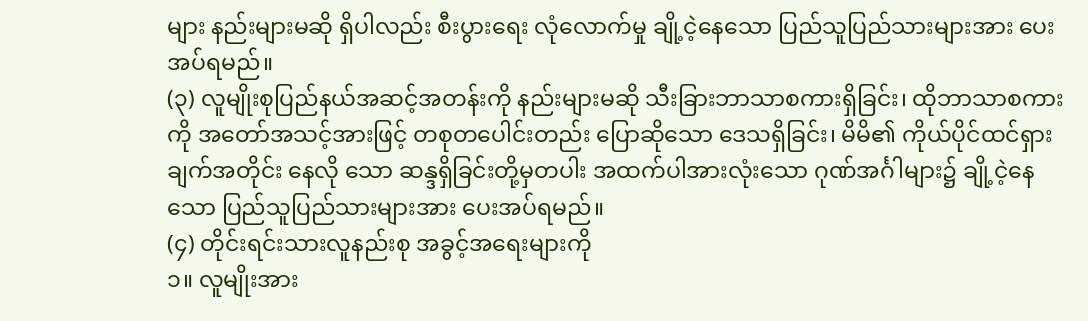များ နည်းများမဆို ရှိပါလည်း စီးပွားရေး လုံလောက်မှု ချို့ငဲ့နေသော ပြည်သူပြည်သားများအား ပေးအပ်ရမည်။
(၃) လူမျိုးစုပြည်နယ်အဆင့်အတန်းကို နည်းများမဆို သီးခြားဘာသာစကားရှိခြင်း၊ ထိုဘာသာစကားကို အတော်အသင့်အားဖြင့် တစုတပေါင်းတည်း ပြောဆိုသော ဒေသရှိခြင်း၊ မိမိ၏ ကိုယ်ပိုင်ထင်ရှားချက်အတိုင်း နေလို သော ဆန္ဒရှိခြင်းတို့မှတပါး အထက်ပါအားလုံးသော ဂုဏ်အင်္ဂါများ၌ ချို့ငဲ့နေသော ပြည်သူပြည်သားများအား ပေးအပ်ရမည်။
(၄) တိုင်းရင်းသားလူနည်းစု အခွင့်အရေးများကို
၁။ လူမျိုးအား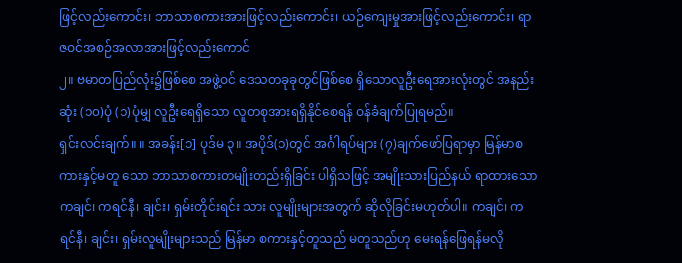ဖြင့်လည်းကောင်း၊ ဘာသာစကားအားဖြင့်လည်းကောင်း၊ ယဉ်ကျေးမှုအားဖြင့်လည်းကောင်း၊ ရာဇဝင်အစဉ်အလာအားဖြင့်လည်းကောင်
၂။ ဗမာတပြည်လုံး၌ဖြစ်စေ အဖွဲ့ဝင် ဒေသတခုခုတွင်ဖြစ်စေ ရှိသောလူဦးရေအားလုံးတွင် အနည်းဆုံး (၁၀)ပုံ (၁)ပုံမျှ လူဦးရေရှိသော လူတစုအားရရှိနိုင်စေရန် ဝန်ခံချက်ပြုရမည်။
ရှင်းလင်းချက်။ ။ အခန်း[၁] ပုဒ်မ ၃။ အပိုဒ်(၁)တွင် အင်္ဂါရပ်များ (၇)ချက်ဖော်ပြရာမှာ မြန်မာစကားနှင့်မတူ သော ဘာသာစကားတမျိုးတည်းရှိခြင်း ပါရှိသဖြင့် အမျိုးသားပြည်နယ် ရာထားသော ကချင်၊ ကရင်နီ၊ ချင်း၊ ရှမ်းတိုင်းရင်း သား လူမျိုးများအတွက် ဆိုလိုခြင်းမဟုတ်ပါ။ ကချင်၊ ကရင်နီ၊ ချင်း၊ ရှမ်းလူမျိုးများသည် မြန်မာ စကားနှင့်တူသည် မတူသည်ဟု မေးရန်ဖြေရန်မလို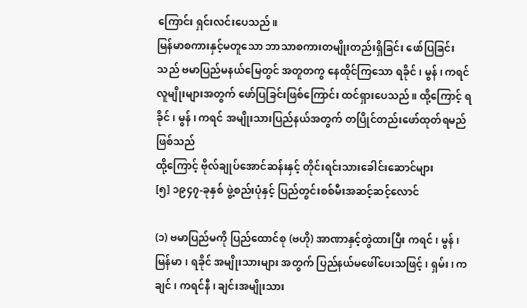ကြောင်း ရှင်းလင်းပေသည်။
မြန်မာစကားနှင့်မတူသော ဘာသာစကားတမျိုးတည်းရှိခြင်း ဖော်ပြခြင်းသည် ဗမာပြည်မနယ်မြေတွင် အတူတကွ နေထိုင်ကြသော ရခိုင်၊ မွန်၊ ကရင် လူမျိုးများအတွက် ဖော်ပြခြင်းဖြစ်ကြောင်း ထင်ရှားပေသည်။ ထို့ကြောင့် ရခိုင်၊ မွန်၊ ကရင် အမျိုးသားပြည်နယ်အတွက် တပြိုင်တည်းဖော်ထုတ်ရမည်ဖြစ်သည်
ထို့ကြောင့် ဗိုလ်ချုပ်အောင်ဆန်းနှင့် တိုင်းရင်းသားခေါင်းဆောင်များ
[၅] ၁၉၄၇-ခုနှစ် ဖွဲ့စည်းပုံနှင့် ပြည်တွင်းစစ်မီးအဆင့်ဆင့်လောင်

(၁) ဗမာပြည်မကို ပြည်ထောင်စု (ဗဟို) အာဏာနှင့်တွဲထားပြီး ကရင်၊ မွန်၊ မြန်မာ၊ ရခိုင် အမျိုးသားများ အတွက် ပြည်နယ်မဖေါ်ပေးသဖြင့်၊ ရှမ်း၊ ကချင်၊ ကရင်နီ၊ ချင်းအမျိုးသား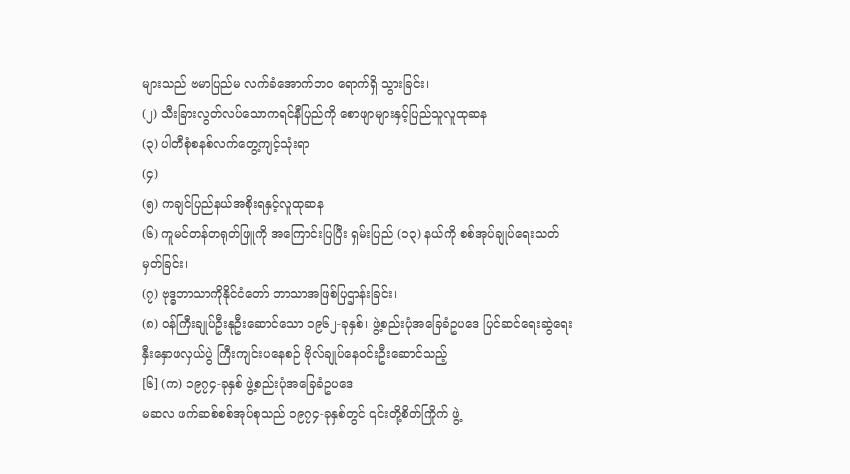များသည် ဗမာပြည်မ လက်ခံအောက်ဘဝ ရောက်ရှိ သွားခြင်း၊
(၂) သီးခြားလွတ်လပ်သောကရင်နီပြည်ကို စောဖျာများနှင့်ပြည်သူလူထုဆန
(၃) ပါတီစုံစနစ်လက်တွေ့ကျင့်သုံးရာ
(၄)
(၅) ကချင်ပြည်နယ်အစိုးရနှင့်လူထုဆန
(၆) ကူမင်တန်တရုတ်ဖြူကို အကြောင်းပြပြီး ရှမ်းပြည် (၁၃) နယ်ကို စစ်အုပ်ချုပ်ရေးသတ်မှတ်ခြင်း၊
(၇) ဗုဒ္ဓဘာသာကိုနိုင်ငံတော် ဘာသာအဖြစ်ပြဌာန်းခြင်း၊
(၈) ဝန်ကြီးချုပ်ဦးနုဦးဆောင်သော ၁၉၆၂-ခုနှစ်၊ ဖွဲ့စည်းပုံအခြေခံဥပဒေ ပြင်ဆင်ရေးဆွဲရေး နှီးနှောဖလှယ်ပွဲ ကြီးကျင်းပနေစဉ် ဗိုလ်ချုပ်နေဝင်းဦးဆောင်သည့်
[၆] (က) ၁၉၇၄-ခုနှစ် ဖွဲ့စည်းပုံအခြေခံဥပဒေ
မဆလ ဖက်ဆစ်စစ်အုပ်စုသည် ၁၉၇၄-ခုနှစ်တွင် ၎င်းတို့စိတ်ကြိုက် ဖွဲ့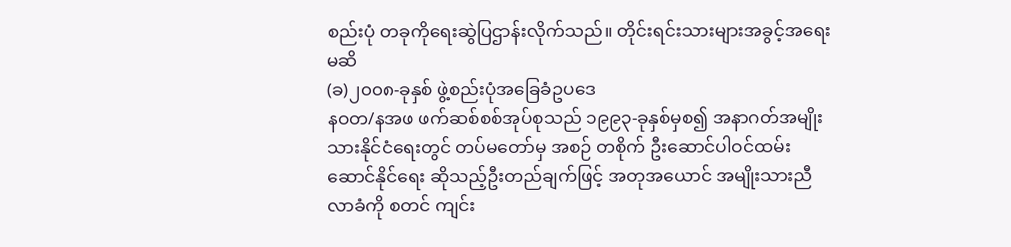စည်းပုံ တခုကိုရေးဆွဲပြဌာန်းလိုက်သည်။ တိုင်းရင်းသားများအခွင့်အရေးမဆိ
(ခ)၂၀၀၈-ခုနှစ် ဖွဲ့စည်းပုံအခြေခံဥပဒေ
နဝတ/နအဖ ဖက်ဆစ်စစ်အုပ်စုသည် ၁၉၉၃-ခုနှစ်မှစ၍ အနာဂတ်အမျိုးသားနိုင်ငံရေးတွင် တပ်မတော်မှ အစဉ် တစိုက် ဦးဆောင်ပါဝင်ထမ်းဆောင်နိုင်ရေး ဆိုသည့်ဦးတည်ချက်ဖြင့် အတုအယောင် အမျိုးသားညီလာခံကို စတင် ကျင်း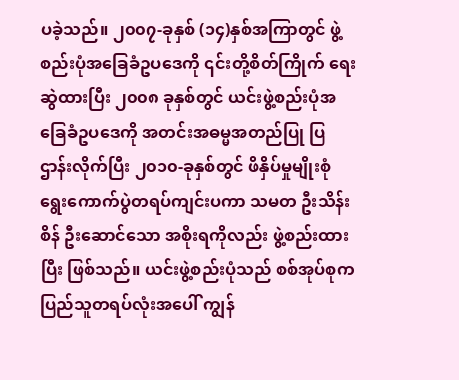ပခဲ့သည်။ ၂၀၀၇-ခုနှစ် (၁၄)နှစ်အကြာတွင် ဖွဲ့စည်းပုံအခြေခံဥပဒေကို ၎င်းတို့စိတ်ကြိုက် ရေးဆွဲထားပြီး ၂၀၀၈ ခုနှစ်တွင် ယင်းဖွဲ့စည်းပုံအခြေခံဥပဒေကို အတင်းအဓမ္မအတည်ပြု ပြဌာန်းလိုက်ပြီး ၂၀၁၀-ခုနှစ်တွင် ဖိနှိပ်မှုမျိုးစုံ ရွေးကောက်ပွဲတရပ်ကျင်းပကာ သမတ ဦးသိန်းစိန် ဦးဆောင်သော အစိုးရကိုလည်း ဖွဲ့စည်းထားပြီး ဖြစ်သည်။ ယင်းဖွဲ့စည်းပုံသည် စစ်အုပ်စုက ပြည်သူတရပ်လုံးအပေါ် ကျွန်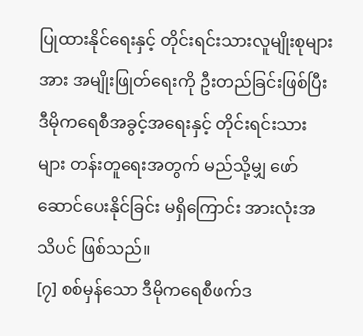ပြုထားနိုင်ရေးနှင့် တိုင်းရင်းသားလူမျိုးစုများအား အမျိုးဖြုတ်ရေးကို ဦးတည်ခြင်းဖြစ်ပြီး ဒီမိုကရေစီအခွင့်အရေးနှင့် တိုင်းရင်းသား များ တန်းတူရေးအတွက် မည်သို့မျှ ဖော်ဆောင်ပေးနိုင်ခြင်း မရှိကြောင်း အားလုံးအသိပင် ဖြစ်သည်။
[၇] စစ်မှန်သော ဒီမိုကရေစီဖက်ဒ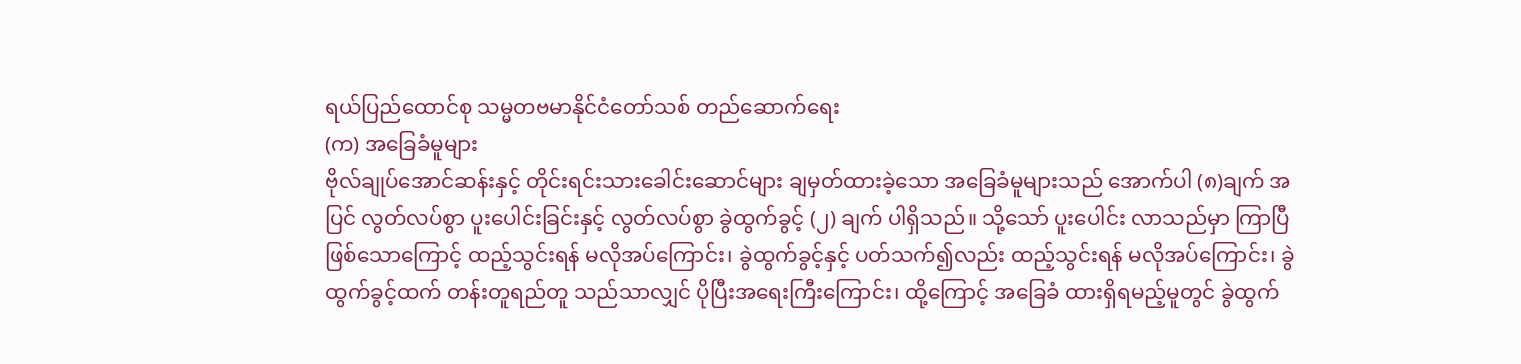ရယ်ပြည်ထောင်စု သမ္မတဗမာနိုင်ငံတော်သစ် တည်ဆောက်ရေး
(က) အခြေခံမူများ
ဗိုလ်ချုပ်အောင်ဆန်းနှင့် တိုင်းရင်းသားခေါင်းဆောင်များ ချမှတ်ထားခဲ့သော အခြေခံမူများသည် အောက်ပါ (၈)ချက် အပြင် လွတ်လပ်စွာ ပူးပေါင်းခြင်းနှင့် လွတ်လပ်စွာ ခွဲထွက်ခွင့် (၂) ချက် ပါရှိသည်။ သို့သော် ပူးပေါင်း လာသည်မှာ ကြာပြီဖြစ်သောကြောင့် ထည့်သွင်းရန် မလိုအပ်ကြောင်း၊ ခွဲထွက်ခွင့်နှင့် ပတ်သက်၍လည်း ထည့်သွင်းရန် မလိုအပ်ကြောင်း၊ ခွဲထွက်ခွင့်ထက် တန်းတူရည်တူ သည်သာလျှင် ပိုပြီးအရေးကြီးကြောင်း၊ ထို့ကြောင့် အခြေခံ ထားရှိရမည့်မူတွင် ခွဲထွက်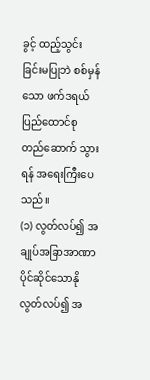ခွင့် ထည့်သွင်းခြင်းမပြုဘဲ စစ်မှန်သော ဖက်ဒရယ်ပြည်ထောင်စု တည်ဆောက် သွားရန် အရေးကြီးပေသည်။
(၁) လွတ်လပ်၍ အချုပ်အခြာအာဏာပိုင်ဆိုင်သောနို
လွတ်လပ်၍ အ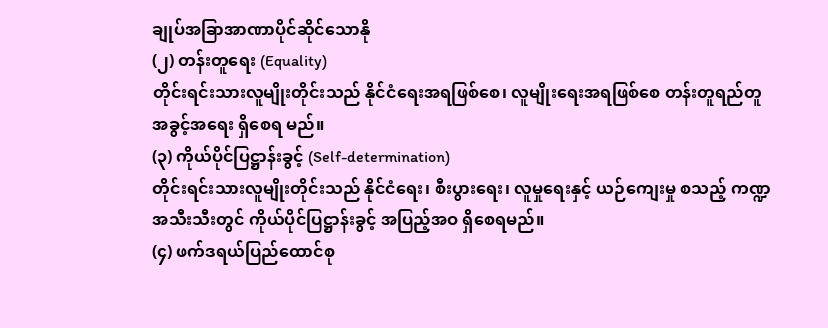ချုပ်အခြာအာဏာပိုင်ဆိုင်သောနို
(၂) တန်းတူရေး (Equality)
တိုင်းရင်းသားလူမျိုးတိုင်းသည် နိုင်ငံရေးအရဖြစ်စေ၊ လူမျိုးရေးအရဖြစ်စေ တန်းတူရည်တူအခွင့်အရေး ရှိစေရ မည်။
(၃) ကိုယ်ပိုင်ပြဋ္ဌာန်းခွင့် (Self-determination)
တိုင်းရင်းသားလူမျိုးတိုင်းသည် နိုင်ငံရေး၊ စီးပွားရေး၊ လူမှုရေးနှင့် ယဉ်ကျေးမှု စသည့် ကဏ္ဍအသီးသီးတွင် ကိုယ်ပိုင်ပြဋ္ဌာန်းခွင့် အပြည့်အဝ ရှိစေရမည်။
(၄) ဖက်ဒရယ်ပြည်ထောင်စု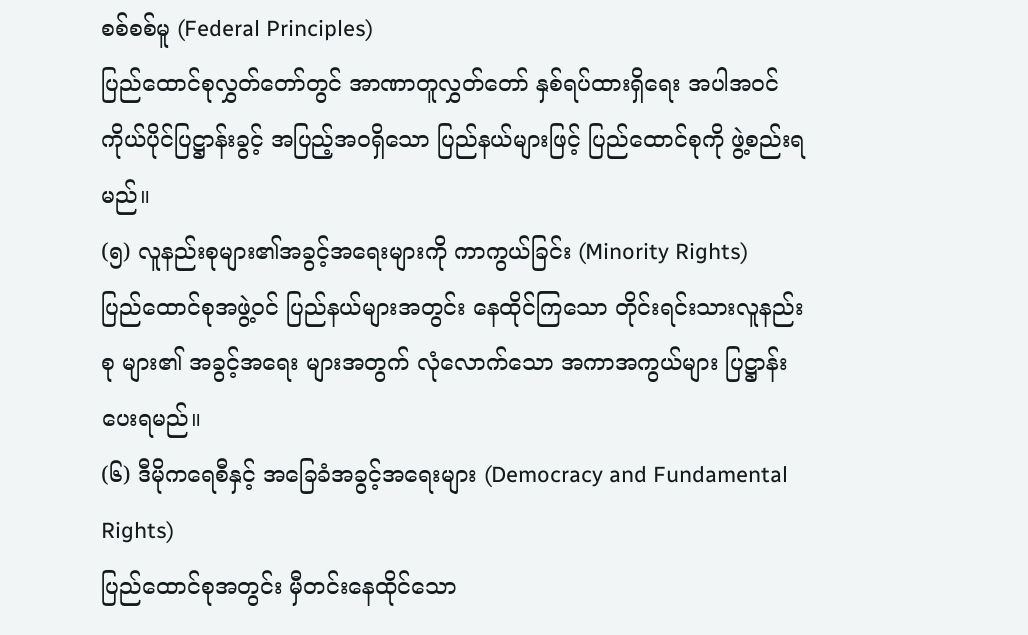စစ်စစ်မူ (Federal Principles)
ပြည်ထောင်စုလွှတ်တော်တွင် အာဏာတူလွှတ်တော် နှစ်ရပ်ထားရှိရေး အပါအဝင် ကိုယ်ပိုင်ပြဋ္ဌာန်းခွင့် အပြည့်အဝရှိသော ပြည်နယ်များဖြင့် ပြည်ထောင်စုကို ဖွဲ့စည်းရမည်။
(၅) လူနည်းစုများ၏အခွင့်အရေးများကို ကာကွယ်ခြင်း (Minority Rights)
ပြည်ထောင်စုအဖွဲ့ဝင် ပြည်နယ်များအတွင်း နေထိုင်ကြသော တိုင်းရင်းသားလူနည်းစု များ၏ အခွင့်အရေး များအတွက် လုံလောက်သော အကာအကွယ်များ ပြဋ္ဌာန်းပေးရမည်။
(၆) ဒီမိုကရေစီနှင့် အခြေခံအခွင့်အရေးများ (Democracy and Fundamental Rights)
ပြည်ထောင်စုအတွင်း မှီတင်းနေထိုင်သော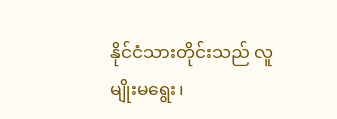နိုင်ငံသားတိုင်းသည် လူမျိုးမရွေး၊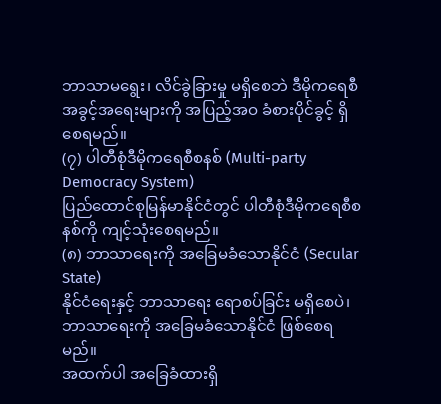ဘာသာမရွေး၊ လိင်ခွဲခြားမှု မရှိစေဘဲ ဒီမိုကရေစီ အခွင့်အရေးများကို အပြည့်အဝ ခံစားပိုင်ခွင့် ရှိစေရမည်။
(၇) ပါတီစုံဒီမိုကရေစီစနစ် (Multi-party Democracy System)
ပြည်ထောင်စုမြန်မာနိုင်ငံတွင် ပါတီစုံဒီမိုကရေစီစနစ်ကို ကျင့်သုံးစေရမည်။
(၈) ဘာသာရေးကို အခြေမခံသောနိုင်ငံ (Secular State)
နိုင်ငံရေးနှင့် ဘာသာရေး ရောစပ်ခြင်း မရှိစေပဲ၊ ဘာသာရေးကို အခြေမခံသောနိုင်ငံ ဖြစ်စေရမည်။
အထက်ပါ အခြေခံထားရှိ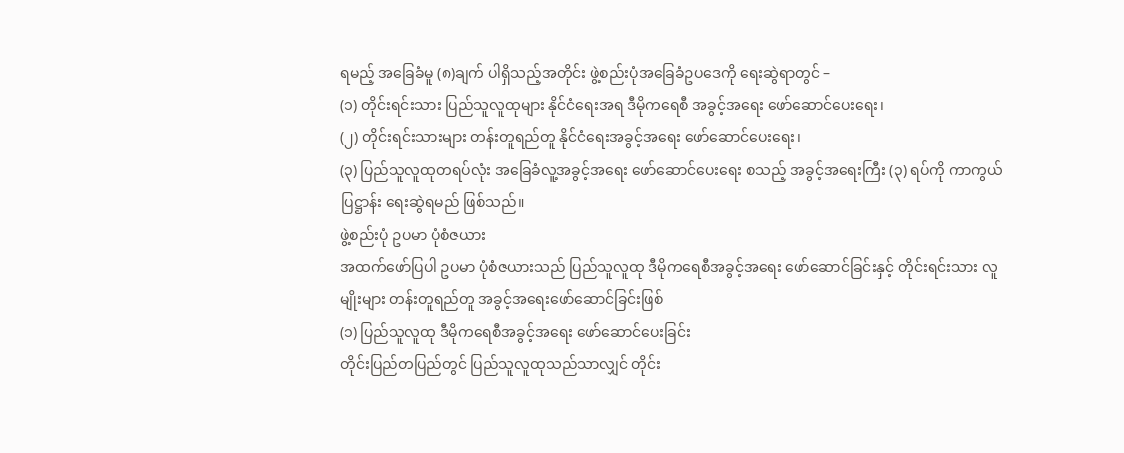ရမည့် အခြေခံမူ (၈)ချက် ပါရှိသည့်အတိုင်း ဖွဲ့စည်းပုံအခြေခံဥပဒေကို ရေးဆွဲရာတွင် –
(၁) တိုင်းရင်းသား ပြည်သူလူထုများ နိုင်ငံရေးအရ ဒီမိုကရေစီ အခွင့်အရေး ဖော်ဆောင်ပေးရေး၊
(၂) တိုင်းရင်းသားများ တန်းတူရည်တူ နိုင်ငံရေးအခွင့်အရေး ဖော်ဆောင်ပေးရေး၊
(၃) ပြည်သူလူထုတရပ်လုံး အခြေခံလူ့အခွင့်အရေး ဖော်ဆောင်ပေးရေး စသည့် အခွင့်အရေးကြီး (၃) ရပ်ကို ကာကွယ်ပြဋ္ဌာန်း ရေးဆွဲရမည် ဖြစ်သည်။
ဖွဲ့စည်းပုံ ဥပမာ ပုံစံဇယား
အထက်ဖော်ပြပါ ဥပမာ ပုံစံဇယားသည် ပြည်သူလူထု ဒီမိုကရေစီအခွင့်အရေး ဖော်ဆောင်ခြင်းနှင့် တိုင်းရင်းသား လူမျိုးများ တန်းတူရည်တူ အခွင့်အရေးဖော်ဆောင်ခြင်းဖြစ်
(၁) ပြည်သူလူထု ဒီမိုကရေစီအခွင့်အရေး ဖော်ဆောင်ပေးခြင်း
တိုင်းပြည်တပြည်တွင် ပြည်သူလူထုသည်သာလျှင် တိုင်း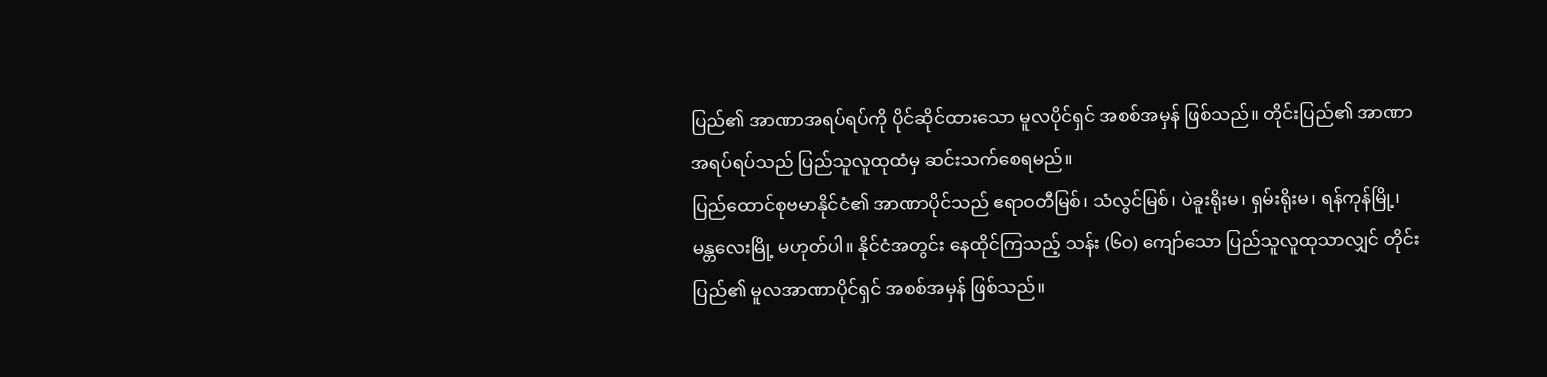ပြည်၏ အာဏာအရပ်ရပ်ကို ပိုင်ဆိုင်ထားသော မူလပိုင်ရှင် အစစ်အမှန် ဖြစ်သည်။ တိုင်းပြည်၏ အာဏာအရပ်ရပ်သည် ပြည်သူလူထုထံမှ ဆင်းသက်စေရမည်။
ပြည်ထောင်စုဗမာနိုင်ငံ၏ အာဏာပိုင်သည် ဧရာဝတီမြစ်၊ သံလွင်မြစ်၊ ပဲခူးရိုးမ၊ ရှမ်းရိုးမ၊ ရန်ကုန်မြို့၊ မန္တလေးမြို့ မဟုတ်ပါ။ နိုင်ငံအတွင်း နေထိုင်ကြသည့် သန်း (၆ဝ) ကျော်သော ပြည်သူလူထုသာလျှင် တိုင်းပြည်၏ မူလအာဏာပိုင်ရှင် အစစ်အမှန် ဖြစ်သည်။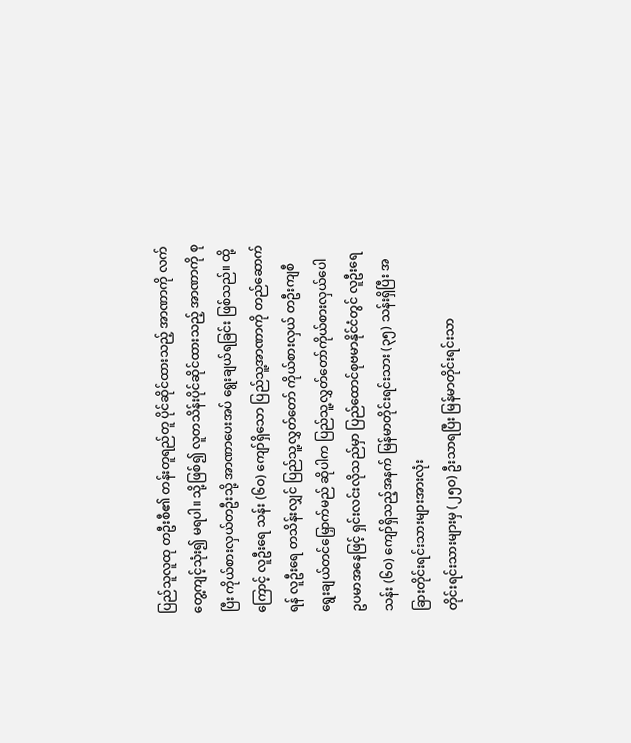ပြည်သူလူထု တဦးစီ၏ တန်းတူရည်တူ ပိုင်ဆိုင်ထားသည့် အာဏာကို လက်တွေ့ကျင့်သုံး၍ မရပါ။ သို့ဖြစ်၍ လူတသိန်းပိုင်ဆိုင်ထားသည့် အာဏာကို စုပြီး ကိုယ်စားလှယ်တဦးသို့ အာဏာပေးအပ် ရွေးချယ်ရခြင်း ဖြစ်သည်။ ထို့ကြောင့် လူဦးရေ သန်း (၆ဝ) ကျော်ရှိသော ပြည်သူ့အာဏာကို တည်ဆောက်ရန် လူဦးရေ တသိန်းလျှင် ပြည်သူ့လွှတ်တော် ကိုယ်စားလှယ် တဦးကျစီ ရွေးချယ်တင်မြှောက်မည် ဆိုပါက ပြည်သူ့လွှတ်တော်ကိုယ်စားလှယ်ပေါ
ဥပမာအနေဖြင့် ရှင်းလင်းလိုသည်မှာ ပြည်ထောင်စုဗမာနိုင်ငံတွင် လူဦးရေ သန်း (၆ဝ) ကျော်ရှိသည့်အနက် မြန်မာတိုင်းရင်းသား (၃၅) သန်းရှိပြီး အခြားတိုင်းရင်းသားများအားလုံး
တိုင်းရင်းသားများမှ (၂၅ဝ) ဦးသာရပြီး မြန်မာတိုင်းရင်းသာ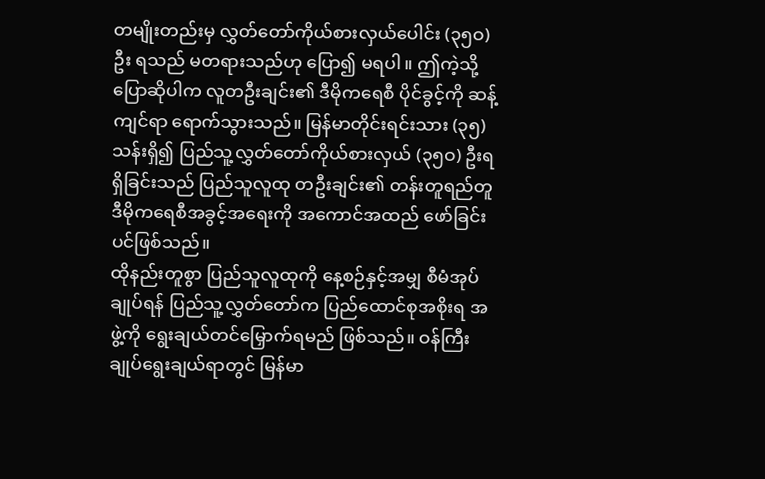တမျိုးတည်းမှ လွှတ်တော်ကိုယ်စားလှယ်ပေါင်း (၃၅ဝ) ဦး ရသည် မတရားသည်ဟု ပြော၍ မရပါ။ ဤကဲ့သို့ ပြောဆိုပါက လူတဦးချင်း၏ ဒီမိုကရေစီ ပိုင်ခွင့်ကို ဆန့်ကျင်ရာ ရောက်သွားသည်။ မြန်မာတိုင်းရင်းသား (၃၅) သန်းရှိ၍ ပြည်သူ့လွှတ်တော်ကိုယ်စားလှယ် (၃၅ဝ) ဦးရရှိခြင်းသည် ပြည်သူလူထု တဦးချင်း၏ တန်းတူရည်တူ ဒီမိုကရေစီအခွင့်အရေးကို အကောင်အထည် ဖော်ခြင်း ပင်ဖြစ်သည်။
ထိုနည်းတူစွာ ပြည်သူလူထုကို နေ့စဉ်နှင့်အမျှ စီမံအုပ်ချုပ်ရန် ပြည်သူ့လွှတ်တော်က ပြည်ထောင်စုအစိုးရ အဖွဲ့ကို ရွေးချယ်တင်မြှောက်ရမည် ဖြစ်သည်။ ဝန်ကြီးချုပ်ရွေးချယ်ရာတွင် မြန်မာ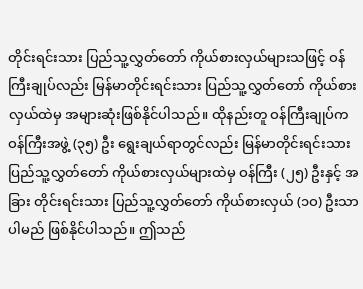တိုင်းရင်းသား ပြည်သူ့လွှတ်တော် ကိုယ်စားလှယ်များသဖြင့် ဝန်ကြီးချုပ်လည်း မြန်မာတိုင်းရင်းသား ပြည်သူ့လွှတ်တော် ကိုယ်စားလှယ်ထဲမှ အများဆုံးဖြစ်နိုင်ပါသည်။ ထိုနည်းတူ ဝန်ကြီးချုပ်က ဝန်ကြီးအဖွဲ့ (၃၅) ဦး ရွေးချယ်ရာတွင်လည်း မြန်မာတိုင်းရင်းသား ပြည်သူ့လွှတ်တော် ကိုယ်စားလှယ်များထဲမှ ဝန်ကြီး (၂၅) ဦးနှင့် အခြား တိုင်းရင်းသား ပြည်သူ့လွှတ်တော် ကိုယ်စားလှယ် (၁ဝ) ဦးသာ ပါမည် ဖြစ်နိုင်ပါသည်။ ဤသည်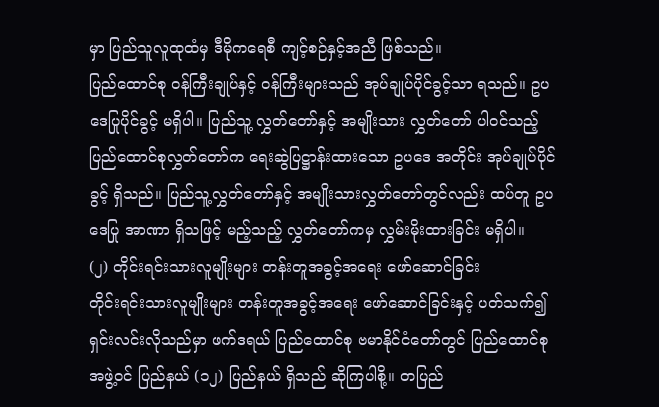မှာ ပြည်သူလူထုထံမှ ဒီမိုကရေစီ ကျင့်စဉ်နှင့်အညီ ဖြစ်သည်။
ပြည်ထောင်စု ဝန်ကြီးချုပ်နှင့် ဝန်ကြီးများသည် အုပ်ချုပ်ပိုင်ခွင့်သာ ရသည်။ ဥပဒေပြုပိုင်ခွင့် မရှိပါ။ ပြည်သူ့ လွှတ်တော်နှင့် အမျိုးသား လွှတ်တော် ပါဝင်သည့် ပြည်ထောင်စုလွှတ်တော်က ရေးဆွဲပြဋ္ဌာန်းထားသော ဥပဒေ အတိုင်း အုပ်ချုပ်ပိုင်ခွင့် ရှိသည်။ ပြည်သူ့လွှတ်တော်နှင့် အမျိုးသားလွှတ်တော်တွင်လည်း ထပ်တူ ဥပဒေပြု အာဏာ ရှိသဖြင့် မည့်သည့် လွှတ်တော်ကမှ လွှမ်းမိုးထားခြင်း မရှိပါ။
(၂) တိုင်းရင်းသားလူမျိုးများ တန်းတူအခွင့်အရေး ဖော်ဆောင်ခြင်း
တိုင်းရင်းသားလူမျိုးများ တန်းတူအခွင့်အရေး ဖော်ဆောင်ခြင်းနှင့် ပတ်သက်၍ ရှင်းလင်းလိုသည်မှာ ဖက်ဒရယ် ပြည်ထောင်စု ဗမာနိုင်ငံတော်တွင် ပြည်ထောင်စု အဖွဲ့ဝင် ပြည်နယ် (၁၂) ပြည်နယ် ရှိသည် ဆိုကြပါစို့။ တပြည်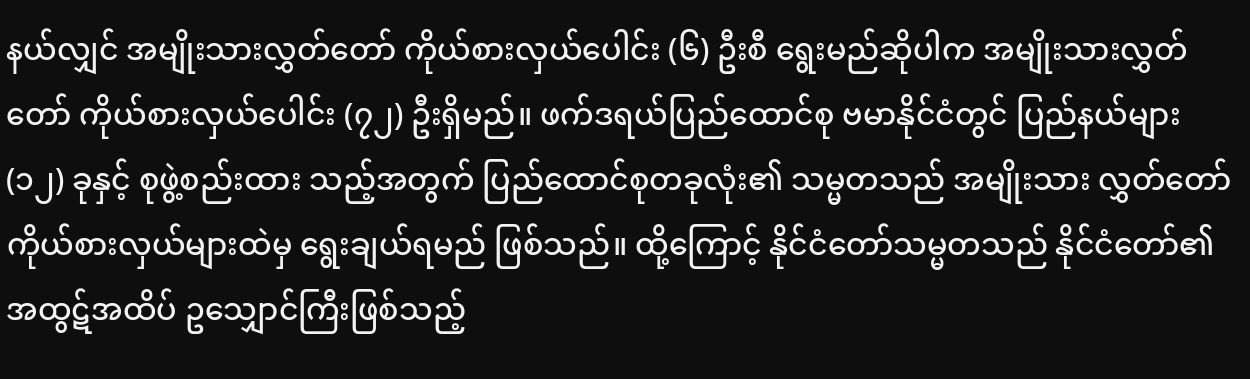နယ်လျှင် အမျိုးသားလွှတ်တော် ကိုယ်စားလှယ်ပေါင်း (၆) ဦးစီ ရွေးမည်ဆိုပါက အမျိုးသားလွှတ်တော် ကိုယ်စားလှယ်ပေါင်း (၇၂) ဦးရှိမည်။ ဖက်ဒရယ်ပြည်ထောင်စု ဗမာနိုင်ငံတွင် ပြည်နယ်များ (၁၂) ခုနှင့် စုဖွဲ့စည်းထား သည့်အတွက် ပြည်ထောင်စုတခုလုံး၏ သမ္မတသည် အမျိုးသား လွှတ်တော် ကိုယ်စားလှယ်များထဲမှ ရွေးချယ်ရမည် ဖြစ်သည်။ ထို့ကြောင့် နိုင်ငံတော်သမ္မတသည် နိုင်ငံတော်၏ အထွဋ်အထိပ် ဥသျှောင်ကြီးဖြစ်သည့်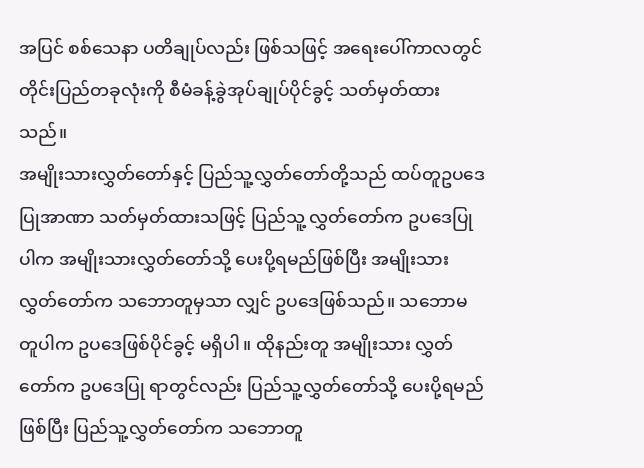အပြင် စစ်သေနာ ပတိချုပ်လည်း ဖြစ်သဖြင့် အရေးပေါ်ကာလတွင် တိုင်းပြည်တခုလုံးကို စီမံခန့်ခွဲအုပ်ချုပ်ပိုင်ခွင့် သတ်မှတ်ထားသည်။
အမျိုးသားလွှတ်တော်နှင့် ပြည်သူ့လွှတ်တော်တို့သည် ထပ်တူဥပဒေပြုအာဏာ သတ်မှတ်ထားသဖြင့် ပြည်သူ့ လွှတ်တော်က ဥပဒေပြုပါက အမျိုးသားလွှတ်တော်သို့ ပေးပို့ရမည်ဖြစ်ပြီး အမျိုးသားလွှတ်တော်က သဘောတူမှသာ လျှင် ဥပဒေဖြစ်သည်။ သဘောမတူပါက ဥပဒေဖြစ်ပိုင်ခွင့် မရှိပါ။ ထိုနည်းတူ အမျိုးသား လွှတ်တော်က ဥပဒေပြု ရာတွင်လည်း ပြည်သူ့လွှတ်တော်သို့ ပေးပို့ရမည်ဖြစ်ပြီး ပြည်သူ့လွှတ်တော်က သဘောတူ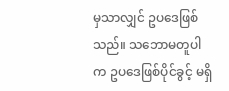မှသာလျှင် ဥပဒေဖြစ်သည်။ သဘောမတူပါက ဥပဒေဖြစ်ပိုင်ခွင့် မရှိ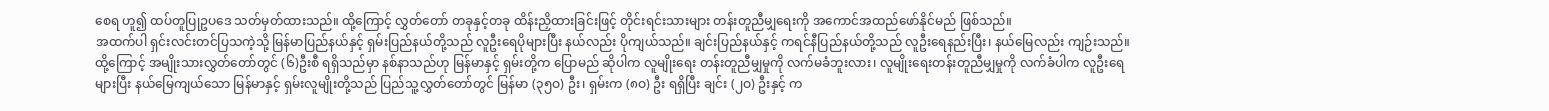စေရ ဟူ၍ ထပ်တူပြုဥပဒေ သတ်မှတ်ထားသည်။ ထို့ကြောင့် လွှတ်တော် တခုနှင့်တခု ထိန်းညှိထားခြင်းဖြင့် တိုင်းရင်းသားများ တန်းတူညီမျှရေးကို အကောင်အထည်ဖော်နိုင်မည် ဖြစ်သည်။
အထက်ပါ ရှင်းလင်းတင်ပြသကဲ့သို့ မြန်မာပြည်နယ်နှင့် ရှမ်းပြည်နယ်တို့သည် လူဦးရေပိုများပြီး နယ်လည်း ပိုကျယ်သည်။ ချင်းပြည်နယ်နှင့် ကရင်နီပြည်နယ်တို့သည် လူဦးရေနည်းပြီး၊ နယ်မြေလည်း ကျဉ်းသည်။ ထို့ကြောင့် အမျိုးသားလွှတ်တော်တွင် (၆)ဦးစီ ရရှိသည်မှာ နစ်နာသည်ဟု မြန်မာနှင့် ရှမ်းတို့က ပြောမည် ဆိုပါက လူမျိုးရေး တန်းတူညီမျှမှုကို လက်မခံဘူးလား၊ လူမျိုးရေးတန်းတူညီမျှမှုကို လက်ခံပါက လူဦးရေများပြီး နယ်မြေကျယ်သော မြန်မာနှင့် ရှမ်းလူမျိုးတို့သည် ပြည်သူ့လွှတ်တော်တွင် မြန်မာ (၃၅ဝ) ဦး၊ ရှမ်းက (၈ဝ) ဦး ရရှိပြီး ချင်း (၂ဝ) ဦးနှင့် က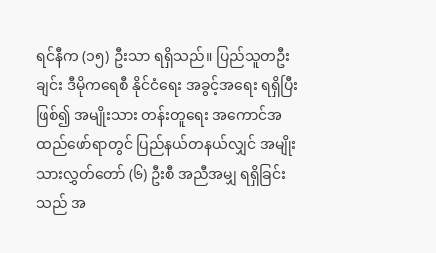ရင်နီက (၁၅) ဦးသာ ရရှိသည်။ ပြည်သူတဦးချင်း ဒီမိုကရေစီ နိုင်ငံရေး အခွင့်အရေး ရရှိပြီးဖြစ်၍ အမျိုးသား တန်းတူရေး အကောင်အထည်ဖော်ရာတွင် ပြည်နယ်တနယ်လျှင် အမျိုးသားလွှတ်တော် (၆) ဦးစီ အညီအမျှ ရရှိခြင်း သည် အ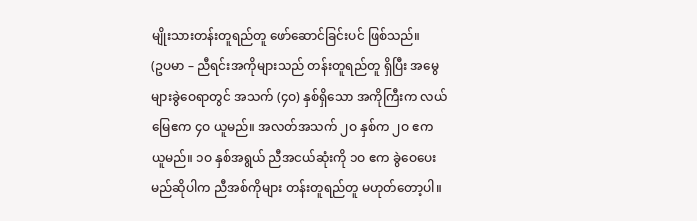မျိုးသားတန်းတူရည်တူ ဖော်ဆောင်ခြင်းပင် ဖြစ်သည်။
(ဥပမာ – ညီရင်းအကိုများသည် တန်းတူရည်တူ ရှိပြီး အမွေများခွဲဝေရာတွင် အသက် (၄ဝ) နှစ်ရှိသော အကိုကြီးက လယ်မြေဧက ၄ဝ ယူမည်။ အလတ်အသက် ၂ဝ နှစ်က ၂ဝ ဧက ယူမည်။ ၁ဝ နှစ်အရွယ် ညီအငယ်ဆုံးကို ၁ဝ ဧက ခွဲဝေပေးမည်ဆိုပါက ညီအစ်ကိုများ တန်းတူရည်တူ မဟုတ်တော့ပါ။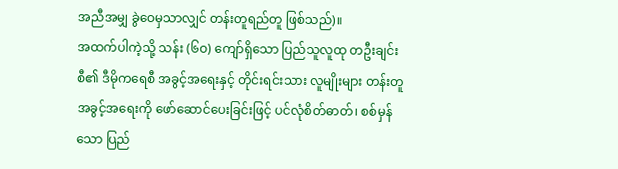အညီအမျှ ခွဲဝေမှသာလျှင် တန်းတူရည်တူ ဖြစ်သည်)။
အထက်ပါကဲ့သို့ သန်း (၆ဝ) ကျော်ရှိသော ပြည်သူလူထု တဦးချင်းစီ၏ ဒီမိုကရေစီ အခွင့်အရေးနှင့် တိုင်းရင်းသား လူမျိုးများ တန်းတူ အခွင့်အရေးကို ဖော်ဆောင်ပေးခြင်းဖြင့် ပင်လုံစိတ်ဓာတ်၊ စစ်မှန်သော ပြည်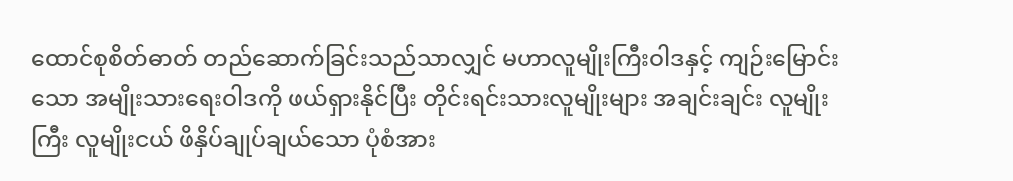ထောင်စုစိတ်ဓာတ် တည်ဆောက်ခြင်းသည်သာလျှင် မဟာလူမျိုးကြီးဝါဒနှင့် ကျဉ်းမြောင်းသော အမျိုးသားရေးဝါဒကို ဖယ်ရှားနိုင်ပြီး တိုင်းရင်းသားလူမျိုးများ အချင်းချင်း လူမျိုးကြီး လူမျိုးငယ် ဖိနှိပ်ချုပ်ချယ်သော ပုံစံအား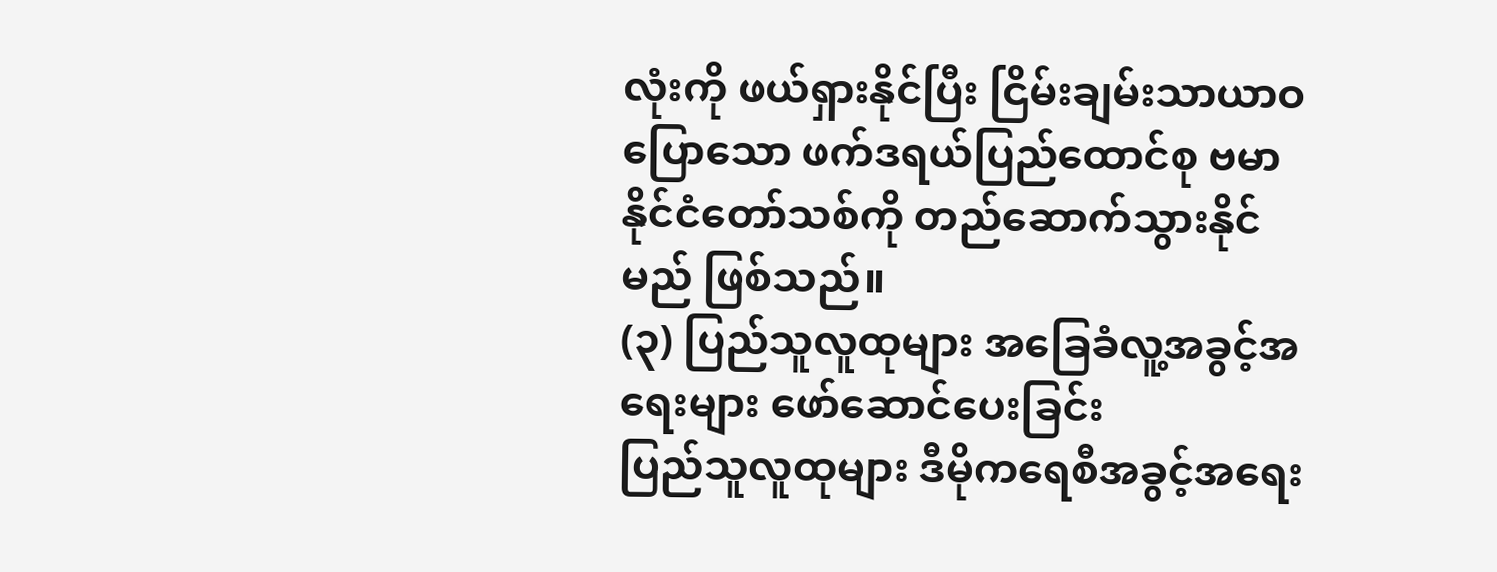လုံးကို ဖယ်ရှားနိုင်ပြီး ငြိမ်းချမ်းသာယာဝပြောသော ဖက်ဒရယ်ပြည်ထောင်စု ဗမာနိုင်ငံတော်သစ်ကို တည်ဆောက်သွားနိုင်မည် ဖြစ်သည်။
(၃) ပြည်သူလူထုများ အခြေခံလူ့အခွင့်အရေးများ ဖော်ဆောင်ပေးခြင်း
ပြည်သူလူထုများ ဒီမိုကရေစီအခွင့်အရေး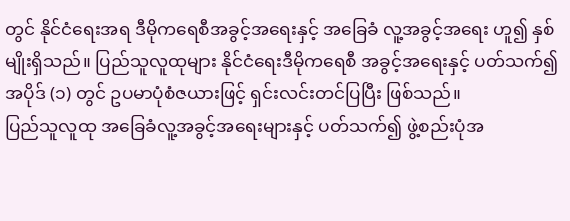တွင် နိုင်ငံရေးအရ ဒီမိုကရေစီအခွင့်အရေးနှင့် အခြေခံ လူ့အခွင့်အရေး ဟူ၍ နှစ်မျိုးရှိသည်။ ပြည်သူလူထုများ နိုင်ငံရေးဒီမိုကရေစီ အခွင့်အရေးနှင့် ပတ်သက်၍ အပိုဒ် (၁) တွင် ဥပမာပုံစံဇယားဖြင့် ရှင်းလင်းတင်ပြပြီး ဖြစ်သည်။
ပြည်သူလူထု အခြေခံလူ့အခွင့်အရေးများနှင့် ပတ်သက်၍ ဖွဲ့စည်းပုံအ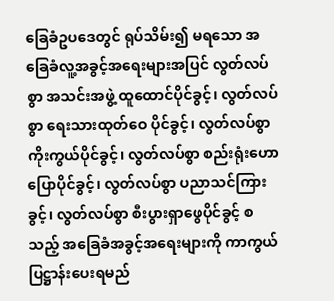ခြေခံဥပဒေတွင် ရုပ်သိမ်း၍ မရသော အခြေခံလူ့အခွင့်အရေးများအပြင် လွတ်လပ်စွာ အသင်းအဖွဲ့ ထူထောင်ပိုင်ခွင့်၊ လွတ်လပ်စွာ ရေးသားထုတ်ဝေ ပိုင်ခွင့်၊ လွတ်လပ်စွာ ကိုးကွယ်ပိုင်ခွင့်၊ လွတ်လပ်စွာ စည်းရုံးဟောပြောပိုင်ခွင့်၊ လွတ်လပ်စွာ ပညာသင်ကြားခွင့်၊ လွတ်လပ်စွာ စီးပွားရှာဖွေပိုင်ခွင့် စသည့် အခြေခံအခွင့်အရေးများကို ကာကွယ် ပြဋ္ဌာန်းပေးရမည်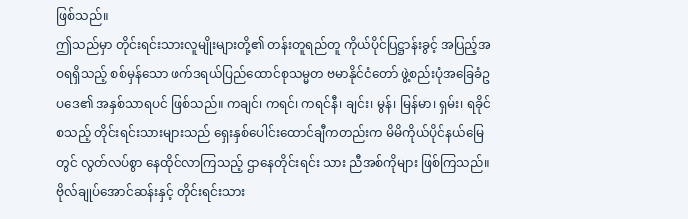ဖြစ်သည်။
ဤသည်မှာ တိုင်းရင်းသားလူမျိုးများတို့၏ တန်းတူရည်တူ ကိုယ်ပိုင်ပြဋ္ဌာန်းခွင့် အပြည့်အဝရရှိသည့် စစ်မှန်သော ဖက်ဒရယ်ပြည်ထောင်စုသမ္မတ ဗမာနိုင်ငံတော် ဖွဲ့စည်းပုံအခြေခံဥပဒေ၏ အနှစ်သာရပင် ဖြစ်သည်။ ကချင်၊ ကရင်၊ ကရင်နီ၊ ချင်း၊ မွန်၊ မြန်မာ၊ ရှမ်း၊ ရခိုင် စသည့် တိုင်းရင်းသားများသည် ရှေးနှစ်ပေါင်းထောင်ချီကတည်းက မိမိကိုယ်ပိုင်နယ်မြေတွင် လွတ်လပ်စွာ နေထိုင်လာကြသည့် ဌာနေတိုင်းရင်း သား ညီအစ်ကိုများ ဖြစ်ကြသည်။
ဗိုလ်ချုပ်အောင်ဆန်းနှင့် တိုင်းရင်းသား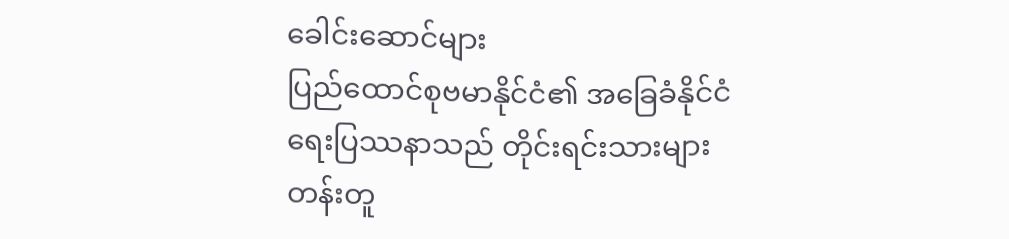ခေါင်းဆောင်များ
ပြည်ထောင်စုဗမာနိုင်ငံ၏ အခြေခံနိုင်ငံရေးပြဿနာသည် တိုင်းရင်းသားများ တန်းတူ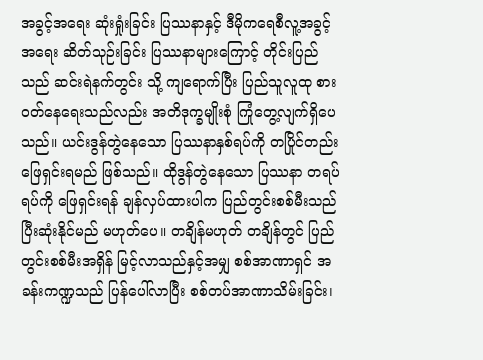အခွင့်အရေး ဆုံးရှုံးခြင်း ပြဿနာနှင့် ဒီမိုကရေစီလူ့အခွင့်အရေး ဆိတ်သုဉ်းခြင်း ပြဿနာများကြောင့် တိုင်းပြည်သည် ဆင်းရဲနက်တွင်း သို့ ကျရောက်ပြီး ပြည်သူလူထု စားဝတ်နေရေးသည်လည်း အတိဒုက္ခမျိုးစုံ ကြုံတွေ့လျက်ရှိပေသည်။ ယင်းဒွန်တွဲနေသော ပြဿနာနှစ်ရပ်ကို တပြိုင်တည်း ဖြေရှင်းရမည် ဖြစ်သည်။ ထိုဒွန်တွဲနေသော ပြဿနာ တရပ်ရပ်ကို ဖြေရှင်းရန် ချန်လှပ်ထားပါက ပြည်တွင်းစစ်မီးသည် ပြီးဆုံးနိုင်မည် မဟုတ်ပေ။ တချိန်မဟုတ် တချိန်တွင် ပြည်တွင်းစစ်မီးအရှိန် မြင့်လာသည်နှင့်အမျှ စစ်အာဏာရှင် အခန်းကဏ္ဍသည် ပြန်ပေါ်လာပြီး စစ်တပ်အာဏာသိမ်းခြင်း၊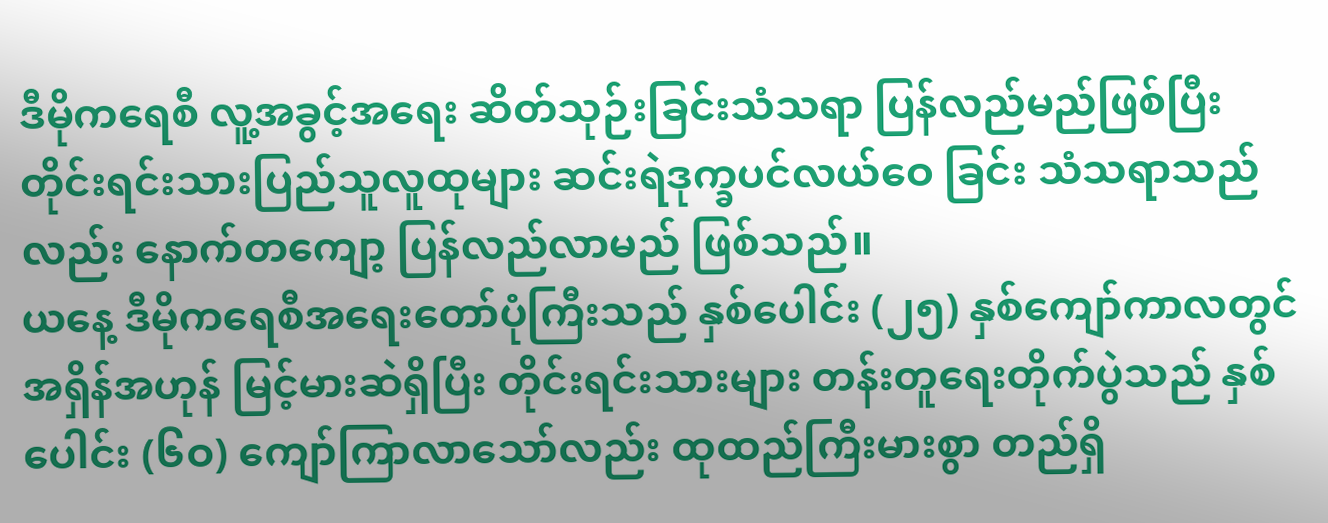ဒီမိုကရေစီ လူ့အခွင့်အရေး ဆိတ်သုဉ်းခြင်းသံသရာ ပြန်လည်မည်ဖြစ်ပြီး တိုင်းရင်းသားပြည်သူလူထုများ ဆင်းရဲဒုက္ခပင်လယ်ဝေ ခြင်း သံသရာသည်လည်း နောက်တကျော့ ပြန်လည်လာမည် ဖြစ်သည်။
ယနေ့ ဒီမိုကရေစီအရေးတော်ပုံကြီးသည် နှစ်ပေါင်း (၂၅) နှစ်ကျော်ကာလတွင် အရှိန်အဟုန် မြင့်မားဆဲရှိပြီး တိုင်းရင်းသားများ တန်းတူရေးတိုက်ပွဲသည် နှစ်ပေါင်း (၆ဝ) ကျော်ကြာလာသော်လည်း ထုထည်ကြီးမားစွာ တည်ရှိ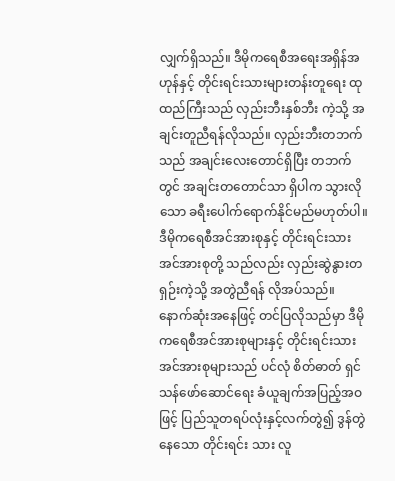လျှက်ရှိသည်။ ဒီမိုကရေစီအရေးအရှိန်အဟုန်နှင့် တိုင်းရင်းသားများတန်းတူရေး ထုထည်ကြီးသည် လှည်းဘီးနှစ်ဘီး ကဲ့သို့ အချင်းတူညီရန်လိုသည်။ လှည်းဘီးတဘက်သည် အချင်းလေးတောင်ရှိပြီး တဘက်တွင် အချင်းတတောင်သာ ရှိပါက သွားလိုသော ခရီးပေါက်ရောက်နိုင်မည်မဟုတ်ပါ။ ဒီမိုကရေစီအင်အားစုနှင့် တိုင်းရင်းသားအင်အားစုတို့ သည်လည်း လှည်းဆွဲနွားတရှဉ်းကဲ့သို့ အတွဲညီရန် လိုအပ်သည်။
နောက်ဆုံးအနေဖြင့် တင်ပြလိုသည်မှာ ဒီမိုကရေစီအင်အားစုများနှင့် တိုင်းရင်းသားအင်အားစုများသည် ပင်လုံ စိတ်ဓာတ် ရှင်သန်ဖော်ဆောင်ရေး ခံယူချက်အပြည့်အဝဖြင့် ပြည်သူတရပ်လုံးနှင့်လက်တွဲ၍ ဒွန်တွဲနေသော တိုင်းရင်း သား လူ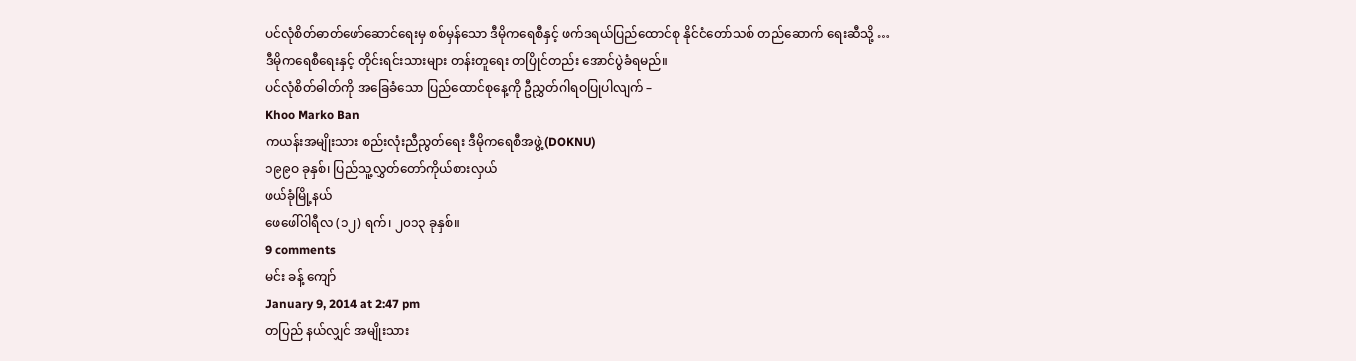ပင်လုံစိတ်ဓာတ်ဖော်ဆောင်ရေးမှ စစ်မှန်သော ဒီမိုကရေစီနှင့် ဖက်ဒရယ်ပြည်ထောင်စု နိုင်ငံတော်သစ် တည်ဆောက် ရေးဆီသို့ …
ဒီမိုကရေစီရေးနှင့် တိုင်းရင်းသားများ တန်းတူရေး တပြိုင်တည်း အောင်ပွဲခံရမည်။
ပင်လုံစိတ်ဓါတ်ကို အခြေခံသော ပြည်ထောင်စုနေ့ကို ဦညွှတ်ဂါရဝပြုပါလျက် –
Khoo Marko Ban
ကယန်းအမျိုးသား စည်းလုံးညီညွတ်ရေး ဒီမိုကရေစီအဖွဲ့(DOKNU)
၁၉၉ဝ ခုနှစ်၊ ပြည်သူ့လွှတ်တော်ကိုယ်စားလှယ်
ဖယ်ခုံမြို့နယ်
ဖေဖေါ်ဝါရီလ (၁၂) ရက်၊ ၂၀၁၃ ခုနှစ်။
9 comments
မင်း ခန့် ကျော်
January 9, 2014 at 2:47 pm
တပြည် နယ်လျှင် အမျိုးသား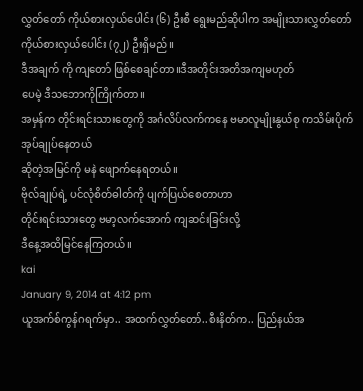လွှတ်တော် ကိုယ်စားလှယ်ပေါင်း (၆) ဦးစီ ရွေးမည်ဆိုပါက အမျိုးသားလွှတ်တော် ကိုယ်စားလှယ်ပေါင်း (၇၂) ဦးရှိမည်။
ဒီအချက် ကို ကျတော် ဖြစ်စေချင်တာ။ဒီအတိုင်းအတိအကျမဟုတ်
ပေမဲ့ ဒီသဘောကိုကြိုက်တာ။
အမှန်က တိုင်းရင်းသားတွေကို အင်္ဂလိပ်လက်ကနေ ဗမာလူမျိုးနွယ်စု ကသိမ်းပိုက်အုပ်ချုပ်နေတယ်
ဆိုတဲ့အမြင်ကို မနဲ ဖျောက်နေရတယ်။
ဗိုလ်ချုပ်ရဲ့ ပင်လုံစိတ်ဓါတ်ကို ပျက်ပြယ်စေတာဟာ
တိုင်းရင်းသားတွေ ဗမာ့လက်အောက် ကျဆင်းခြင်းလို့
ဒီနေ့အထိမြင်နေကြတယ်။
kai
January 9, 2014 at 4:12 pm
ယူအက်စ်ကွန်ဂရက်မှာ.. အထက်လွှတ်တော်..စီးနိတ်က.. ပြည်နယ်အ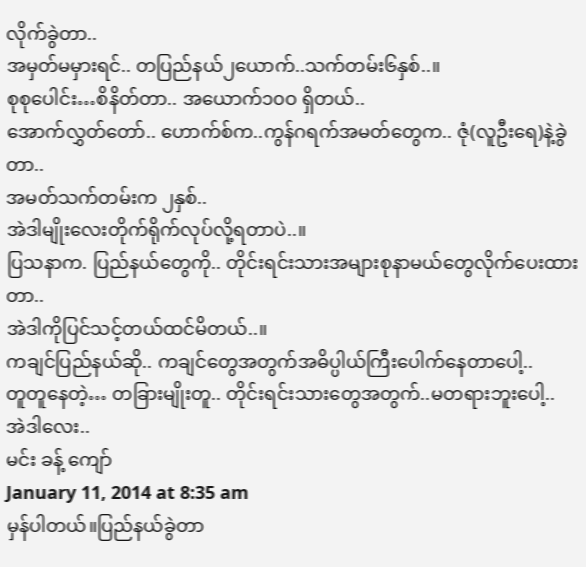လိုက်ခွဲတာ..
အမှတ်မမှားရင်.. တပြည်နယ်၂ယောက်..သက်တမ်း၆နှစ်..။
စုစုပေါင်း…စိနိတ်တာ.. အယောက်၁၀ဝ ရှိတယ်..
အောက်လွှတ်တော်.. ဟောက်စ်က..ကွန်ဂရက်အမတ်တွေက.. ဇုံ(လူဦးရေ)နဲ့ခွဲတာ..
အမတ်သက်တမ်းက ၂နှစ်..
အဲဒါမျိုးလေးတိုက်ရိုက်လုပ်လို့ရတာပဲ..။
ပြသနာက. ပြည်နယ်တွေကို.. တိုင်းရင်းသားအများစုနာမယ်တွေလိုက်ပေးထားတာ..
အဲဒါကိုပြင်သင့်တယ်ထင်မိတယ်..။
ကချင်ပြည်နယ်ဆို.. ကချင်တွေအတွက်အဓိပ္ပါယ်ကြီးပေါက်နေတာပေါ့..
တူတူနေတဲ့… တခြားမျိုးတူ.. တိုင်းရင်းသားတွေအတွက်..မတရားဘူးပေါ့..
အဲဒါလေး..
မင်း ခန့် ကျော်
January 11, 2014 at 8:35 am
မှန်ပါတယ်။ပြည်နယ်ခွဲတာ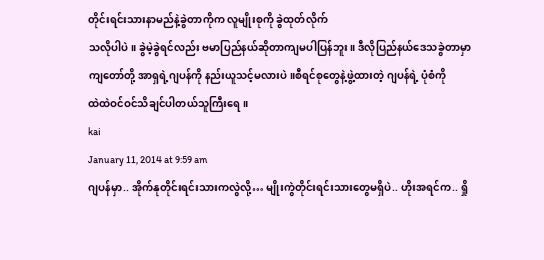တိုင်းရင်းသားနာမည်နဲ့ခွဲတာကိုက လူမျိုးစုကို ခွဲထုတ်လိုက်
သလိုပါပဲ။ ခွဲမဲ့ခွဲရင်လည်း ဗမာပြည်နယ်ဆိုတာကျမပါပြန်ဘူး။ ဒီလိုပြည်နယ်ဒေသခွဲတာမှာ
ကျတော်တို့ အာရှရဲ့ဂျပန်ကို နည်းယူသင့်မလားပဲ။စီရင်စုတွေနဲ့ဖွဲ့ထားတဲ့ ဂျပန်ရဲ့ ပုံစံကို
ထဲထဲဝင်ဝင်သိချင်ပါတယ်သူကြီးရေ။
kai
January 11, 2014 at 9:59 am
ဂျပန်မှာ.. အိုက်နုတိုင်းရင်းသားကလွဲလို့… မျိုးကွဲတိုင်းရင်းသားတွေမရှိပဲ.. ဟိုးအရင်က.. ရှို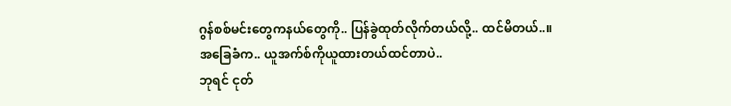ဂွန်စစ်မင်းတွေကနယ်တွေကို.. ပြန်ခွဲထုတ်လိုက်တယ်လို့.. ထင်မိတယ်..။
အခြေခံက.. ယူအက်စ်ကိုယူထားတယ်ထင်တာပဲ..
ဘုရင် ငုတ်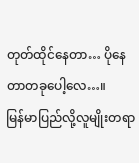တုတ်ထိုင်နေတာ… ပိုနေတာတခုပေါ့လေ…။
မြန်မာပြည်လို့လူမျိုးတရာ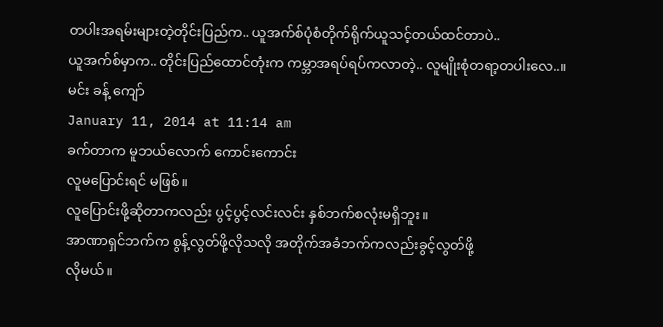တပါးအရမ်းများတဲ့တိုင်းပြည်က.. ယူအက်စ်ပုံစံတိုက်ရိုက်ယူသင့်တယ်ထင်တာပဲ..
ယူအက်စ်မှာက.. တိုင်းပြည်ထောင်တုံးက ကမ္ဘာအရပ်ရပ်ကလာတဲ့.. လူမျိုးစုံတရာ့တပါးလေ..။
မင်း ခန့် ကျော်
January 11, 2014 at 11:14 am
ခက်တာက မူဘယ်လောက် ကောင်းကောင်း
လူမပြောင်းရင် မဖြစ်။
လူပြောင်းဖို့ဆိုတာကလည်း ပွင့်ပွင့်လင်းလင်း နှစ်ဘက်စလုံးမရှိဘူး။
အာဏာရှင်ဘက်က စွန့်လွတ်ဖို့လိုသလို အတိုက်အခံဘက်ကလည်းခွင့်လွတ်ဖို့
လိုမယ်။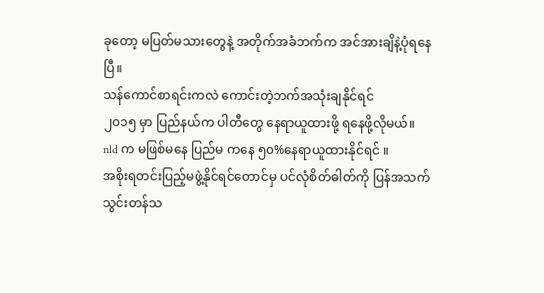ခုတော့ မပြတ်မသားတွေနဲ့ အတိုက်အခံဘက်က အင်အားချိနဲ့ပုံရနေပြီ။
သန်ကောင်စာရင်းကလဲ ကောင်းတဲ့ဘက်အသုံးချနိုင်ရင်
၂၀၁၅ မှာ ပြည်နယ်က ပါတီတွေ နေရာယူထားဖို့ ရနေဖို့လိုမယ်။
nld က မဖြစ်မနေ ပြည်မ ကနေ ၅၀%နေရာယူထားနိုင်ရင် ။
အစိုးရတင်းပြည့်မဖွဲ့နိုင်ရင်တောင်မှ ပင်လုံစိတ်ဓါတ်ကို ပြန်အသက်သွင်းတန်သ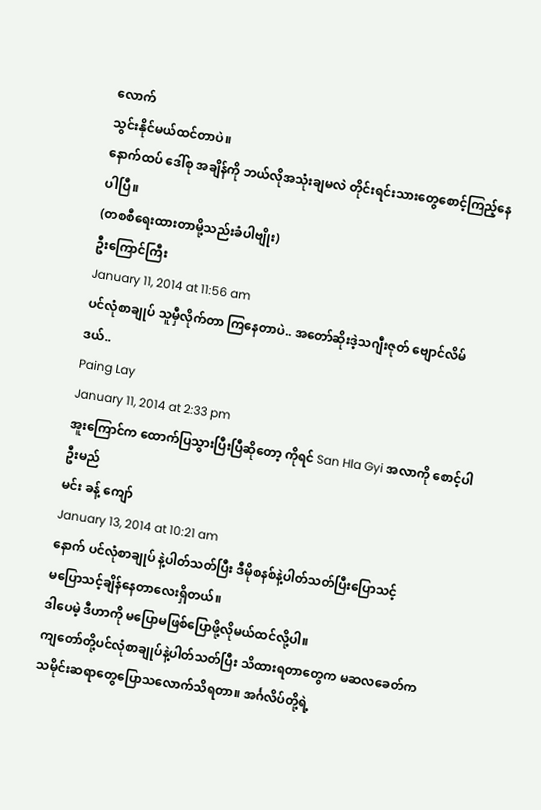လောက်
သွင်းနိုင်မယ်ထင်တာပဲ။
နောက်ထပ် ဒေါ်စု အချိန်ကို ဘယ်လိုအသုံးချမလဲ တိုင်းရင်းသားတွေစောင့်ကြည့်နေပါပြီ။
(တစစီရေးထားတာမို့သည်းခံပါဗျိုး)
ဦးကြောင်ကြီး
January 11, 2014 at 11:56 am
ပင်လုံစာချုပ် သူမှီလိုက်တာ ကြနေတာပဲ.. အတော်ဆိုးဒဲ့သဂျီးဇုတ် ဗျောင်လိမ်ဒယ်..
Paing Lay
January 11, 2014 at 2:33 pm
အူးကြောင်က ထောက်ပြသွားပြီးပြီဆိုတော့ ကိုရင် San Hla Gyi အလာကို စောင့်ပါဦးမည်
မင်း ခန့် ကျော်
January 13, 2014 at 10:21 am
နောက် ပင်လုံစာချုပ် နဲ့ပါတ်သတ်ပြီး ဒီမိုစနစ်နဲ့ပါတ်သတ်ပြီးပြောသင့်
မပြောသင့်ချိန်နေတာလေးရှိတယ်။
ဒါပေမဲ့ ဒီဟာကို မပြောမဖြစ်ပြောဖို့လိုမယ်ထင်လို့ပါ။
ကျတော်တို့ပင်လုံစာချုပ်နဲ့ပါတ်သတ်ပြီး သိထားရတာတွေက မဆလခေတ်က
သမိုင်းဆရာတွေပြောသလောက်သိရတာ။ အင်္ဂလိပ်တို့ရဲ့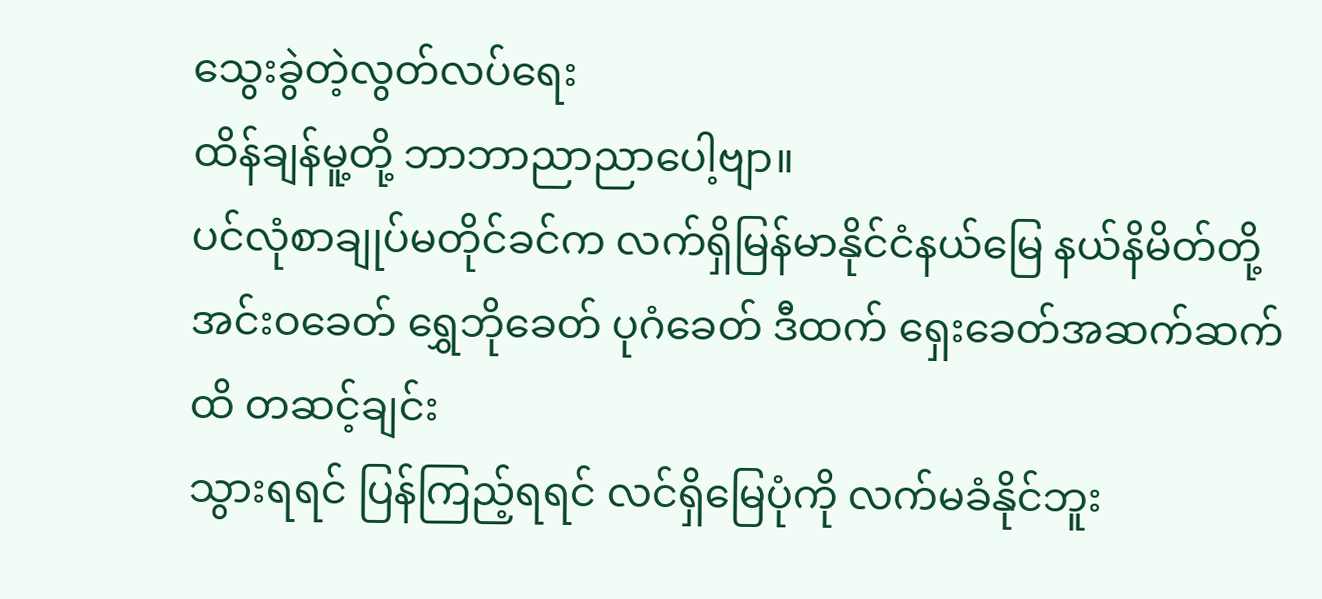သွေးခွဲတဲ့လွတ်လပ်ရေး
ထိန်ချန်မူ့တို့ ဘာဘာညာညာပေါ့ဗျာ။
ပင်လုံစာချုပ်မတိုင်ခင်က လက်ရှိမြန်မာနိုင်ငံနယ်မြေ နယ်နိမိတ်တို့
အင်းဝခေတ် ရွှေဘိုခေတ် ပုဂံခေတ် ဒီထက် ရှေးခေတ်အဆက်ဆက်ထိ တဆင့်ချင်း
သွားရရင် ပြန်ကြည့်ရရင် လင်ရှိမြေပုံကို လက်မခံနိုင်ဘူး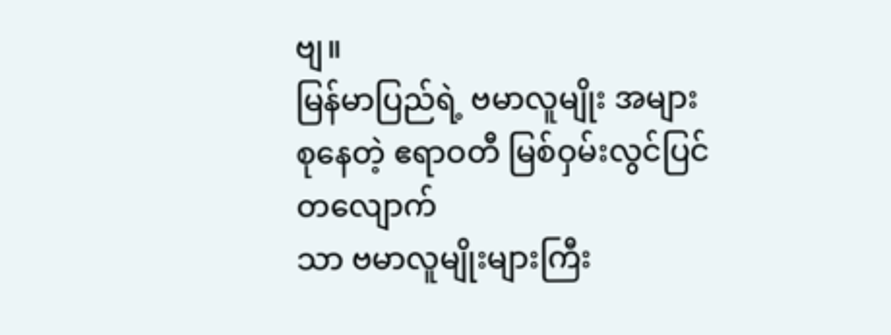ဗျ။
မြန်မာပြည်ရဲ့ ဗမာလူမျိုး အများစုနေတဲ့ ဧရာဝတီ မြစ်ဝှမ်းလွင်ပြင်တလျောက်
သာ ဗမာလူမျိုးများကြီး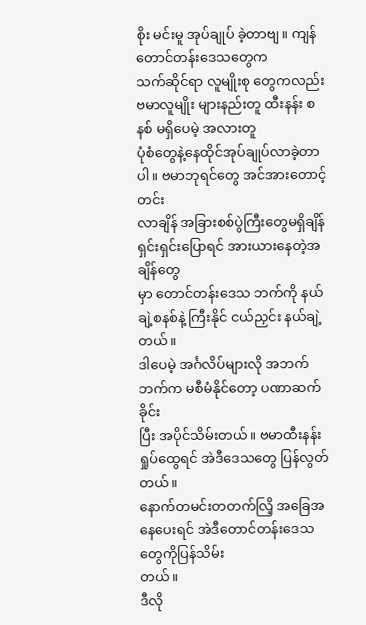စိုး မင်းမူ အုပ်ချုပ် ခဲ့တာဗျ။ ကျန် တောင်တန်းဒေသတွေက
သက်ဆိုင်ရာ လူမျိုးစု တွေကလည်း ဗမာလူမျိုး များနည်းတူ ထီးနန်း စနစ် မရှိပေမဲ့ အလားတူ
ပုံစံတွေနဲ့နေထိုင်အုပ်ချုပ်လာခဲ့တာပါ။ ဗမာဘုရင်တွေ အင်အားတောင့်တင်း
လာချိန် အခြားစစ်ပွဲကြီးတွေမရှိချိန် ရှင်းရှင်းပြောရင် အားယားနေတဲ့အချိန်တွေ
မှာ တောင်တန်းဒေသ ဘက်ကို နယ်ချဲ့စနစ်နဲ့ ကြီးနိုင် ငယ်ညှင်း နယ်ချဲ့တယ်။
ဒါပေမဲ့ အင်္ဂလိပ်များလို အဘက်ဘက်က မစီမံနိုင်တော့ ပဏာဆက် ခိုင်း
ပြီး အပိုင်သိမ်းတယ်။ ဗမာထီးနန်းရှုပ်ထွေရင် အဲဒီဒေသတွေ ပြန်လွတ်တယ်။
နောက်တမင်းတတက်လြိ့ အခြေအနေပေးရင် အဲဒီတောင်တန်းဒေသတွေကိုပြန်သိမ်း
တယ်။
ဒီလို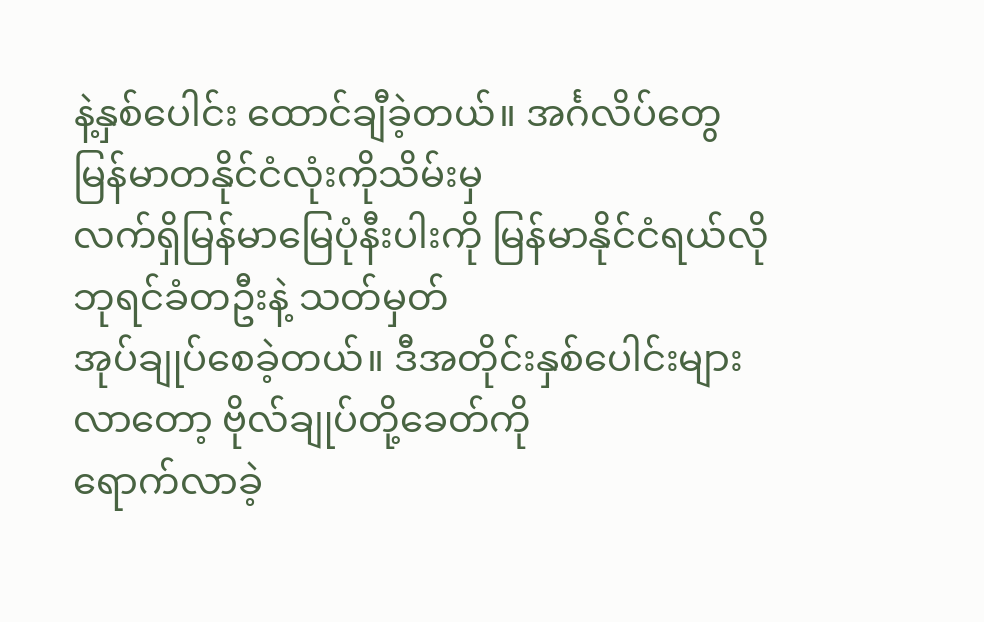နဲ့နှစ်ပေါင်း ထောင်ချီခဲ့တယ်။ အင်္ဂလိပ်တွေမြန်မာတနိုင်ငံလုံးကိုသိမ်းမှ
လက်ရှိမြန်မာမြေပုံနီးပါးကို မြန်မာနိုင်ငံရယ်လို ဘုရင်ခံတဦးနဲ့ သတ်မှတ်
အုပ်ချုပ်စေခဲ့တယ်။ ဒီအတိုင်းနှစ်ပေါင်းများလာတော့ ဗိုလ်ချုပ်တို့ခေတ်ကို
ရောက်လာခဲ့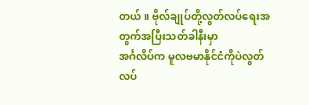တယ်။ ဗိုလ်ချုပ်တို့လွတ်လပ်ရေးအတွက်အပြီးသတ်ခါနီးမှာ
အင်္ဂလိပ်က မူလဗမာနိုင်ငံကိုပဲလွတ်လပ်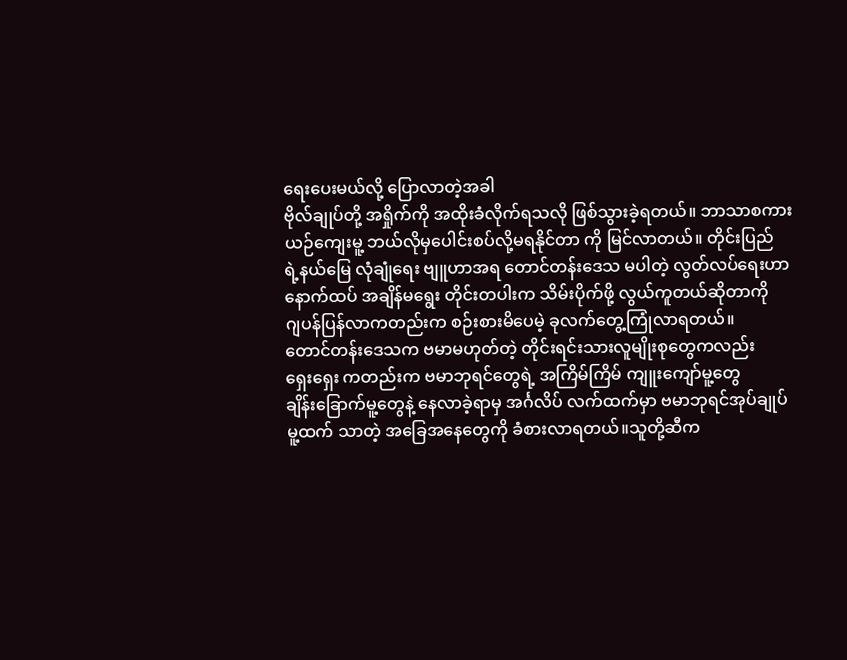ရေးပေးမယ်လို့ ပြောလာတဲ့အခါ
ဗိုလ်ချုပ်တို့ အရှိုက်ကို အထိုးခံလိုက်ရသလို ဖြစ်သွားခဲ့ရတယ်။ ဘာသာစကား
ယဉ်ကျေးမူ့ ဘယ်လိုမှပေါင်းစပ်လို့မရနိုင်တာ ကို မြင်လာတယ်။ တိုင်းပြည်
ရဲ့နယ်မြေ လုံချုံရေး ဗျူဟာအရ တောင်တန်းဒေသ မပါတဲ့ လွတ်လပ်ရေးဟာ
နောက်ထပ် အချိန်မရွေး တိုင်းတပါးက သိမ်းပိုက်ဖို့ လွယ်ကူတယ်ဆိုတာကို
ဂျပန်ပြန်လာကတည်းက စဉ်းစားမိပေမဲ့ ခုလက်တွေ့ကြုံလာရတယ်။
တောင်တန်းဒေသက ဗမာမဟုတ်တဲ့ တိုင်းရင်းသားလူမျိုးစုတွေကလည်း
ရှေးရှေး ကတည်းက ဗမာဘုရင်တွေရဲ့ အကြိမ်ကြိမ် ကျူးကျော်မူ့တွေ
ချိန်းခြောက်မူ့တွေနဲ့ နေလာခဲ့ရာမှ အင်္ဂလိပ် လက်ထက်မှာ ဗမာဘုရင်အုပ်ချုပ်
မူ့ထက် သာတဲ့ အခြေအနေတွေကို ခံစားလာရတယ်။သူတို့ဆီက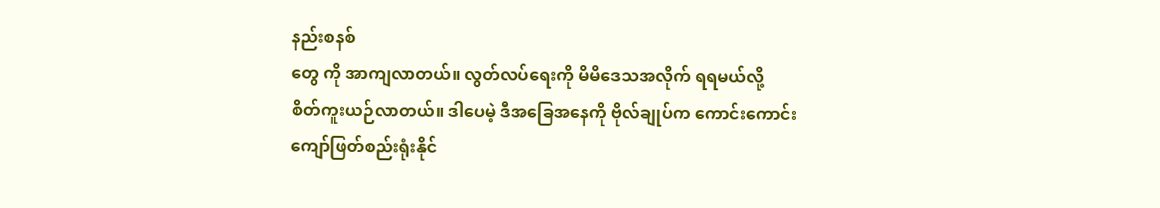နည်းစနစ်
တွေ ကို အာကျလာတယ်။ လွတ်လပ်ရေးကို မိမိဒေသအလိုက် ရရမယ်လို့
စိတ်ကူးယဉ်လာတယ်။ ဒါပေမဲ့ ဒီအခြေအနေကို ဗိုလ်ချုပ်က ကောင်းကောင်း
ကျော်ဖြတ်စည်းရုံးနိုင်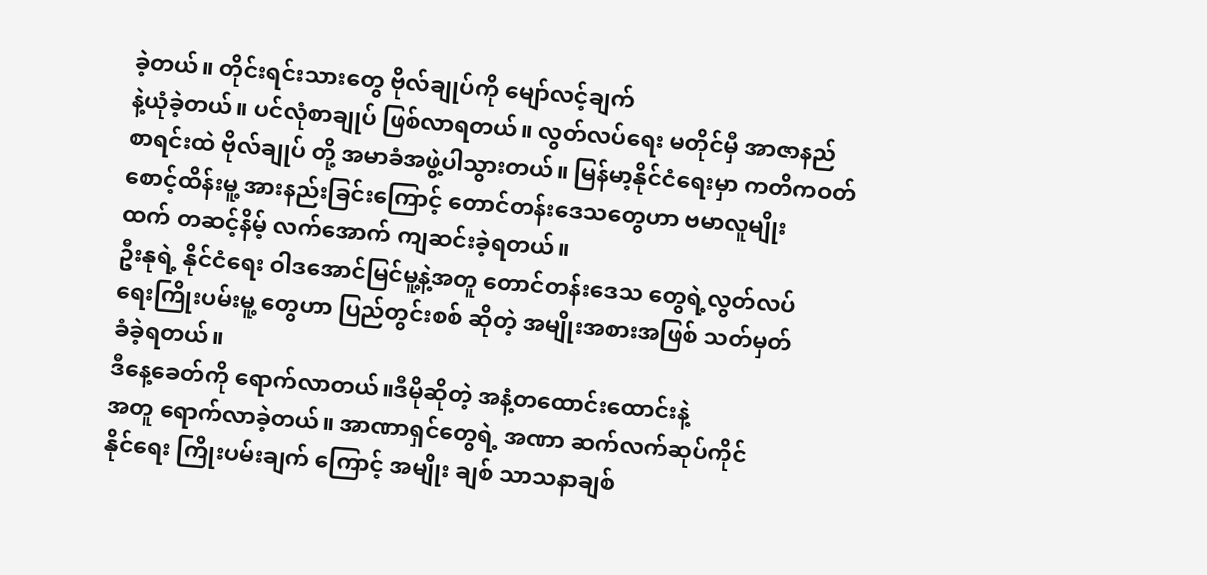ခဲ့တယ်။ တိုင်းရင်းသားတွေ ဗိုလ်ချုပ်ကို မျော်လင့်ချက်
နဲ့ယုံခဲ့တယ်။ ပင်လုံစာချုပ် ဖြစ်လာရတယ်။ လွတ်လပ်ရေး မတိုင်မှီ အာဇာနည်
စာရင်းထဲ ဗိုလ်ချုပ် တို့ အမာခံအဖွဲ့ပါသွားတယ်။ မြန်မာ့နိုင်ငံရေးမှာ ကတိကဝတ်
စောင့်ထိန်းမူ့ အားနည်းခြင်းကြောင့် တောင်တန်းဒေသတွေဟာ ဗမာလူမျိုး
ထက် တဆင့်နိမ့် လက်အောက် ကျဆင်းခဲ့ရတယ်။
ဦးနုရဲ့ နိုင်ငံရေး ဝါဒအောင်မြင်မူ့နဲ့အတူ တောင်တန်းဒေသ တွေရဲ့လွတ်လပ်
ရေးကြိုးပမ်းမူ့ တွေဟာ ပြည်တွင်းစစ် ဆိုတဲ့ အမျိုးအစားအဖြစ် သတ်မှတ်
ခံခဲ့ရတယ်။
ဒီနေ့ခေတ်ကို ရောက်လာတယ်။ဒီမိုဆိုတဲ့ အနံ့တထောင်းထောင်းနဲ့
အတူ ရောက်လာခဲ့တယ်။ အာဏာရှင်တွေရဲ့ အဏာ ဆက်လက်ဆုပ်ကိုင်
နိုင်ရေး ကြိုးပမ်းချက် ကြောင့် အမျိုး ချစ် သာသနာချစ်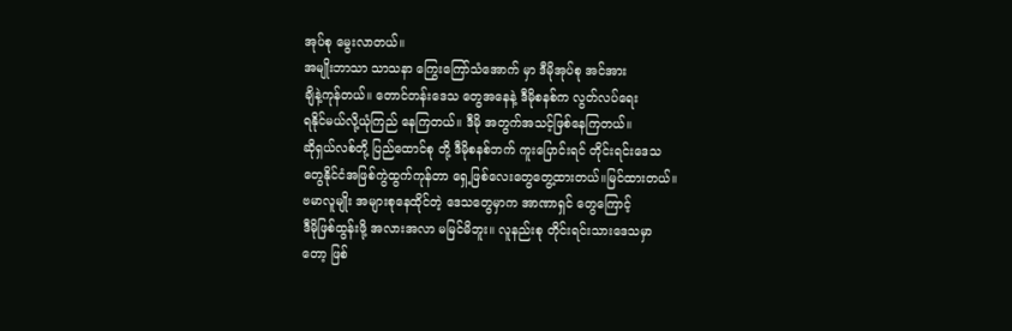အုပ်စု မွေးလာတယ်။
အမျိုးဘာသာ သာသနာ ကြွေးကြော်သံအောက် မှာ ဒီမိုအုပ်စု အင်အား
ချိနဲ့ကုန်တယ်။ တောင်တန်းဒေသ တွေအနေနဲ့ ဒီမိုစနစ်က လွတ်လပ်ရေး
ရနိုင်မယ်လို့ယုံကြည် နေကြတယ်။ ဒီမို အတွက်အသင့်ဖြစ်နေကြတယ်။
ဆိုရှယ်လစ်တို့ ပြည်ထောင်စု တို့ ဒီမိုစနစ်ဘက် ကူးပြောင်းရင် တိုင်းရင်းဒေသ
တွေနိုင်ငံအဖြစ်ကွဲထွက်ကုန်တာ ရှေ့ဖြစ်လေးတွေတွေ့ထားတယ်။မြင်ထားတယ်။
ဗမာလူမျိုး အများစုနေထိုင်တဲ့ ဒေသတွေမှာက အာဏာရှင် တွေကြောင့်
ဒီမိုဖြစ်ထွန်းဖို့ အလားအလာ မမြင်မိဘူး။ လူနည်းစု တိုင်းရင်းသားဒေသမှာ
တော့ ဖြစ်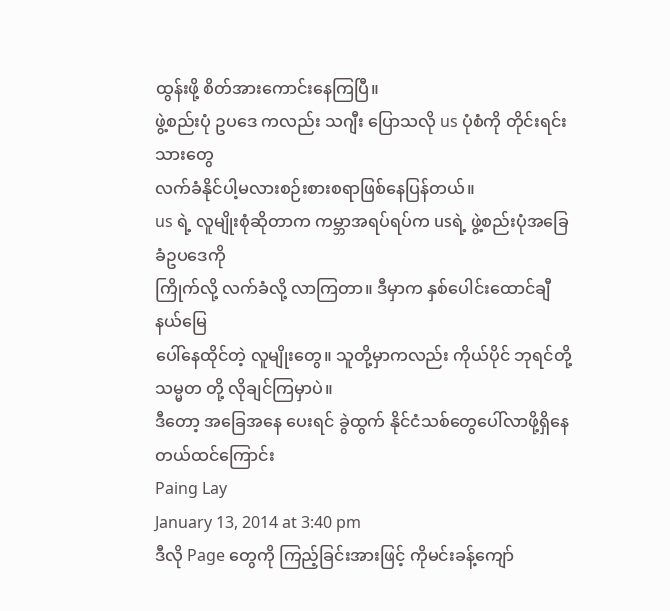ထွန်းဖို့ စိတ်အားကောင်းနေကြပြီ။
ဖွဲ့စည်းပုံ ဥပဒေ ကလည်း သဂျီး ပြောသလို us ပုံစံကို တိုင်းရင်းသားတွေ
လက်ခံနိုင်ပါ့မလားစဉ်းစားစရာဖြစ်နေပြန်တယ်။
us ရဲ့ လူမျိုးစုံဆိုတာက ကမ္ဘာအရပ်ရပ်က usရဲ့ ဖွဲ့စည်းပုံအခြေခံဥပဒေကို
ကြိုက်လို့ လက်ခံလို့ လာကြတာ။ ဒီမှာက နှစ်ပေါင်းထောင်ချီ နယ်မြေ
ပေါ်နေထိုင်တဲ့ လူမျိုးတွေ။ သူတို့မှာကလည်း ကိုယ်ပိုင် ဘုရင်တို့
သမ္မတ တို့ လိုချင်ကြမှာပဲ။
ဒီတော့ အခြေအနေ ပေးရင် ခွဲထွက် နိုင်ငံသစ်တွေပေါ်လာဖို့ရှိနေတယ်ထင်ကြောင်း
Paing Lay
January 13, 2014 at 3:40 pm
ဒီလို Page တွေကို ကြည့်ခြင်းအားဖြင့် ကိုမင်းခန့်ကျော်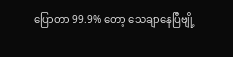ပြောတာ 99.9% တော့ သေချာနေပြီဗျို့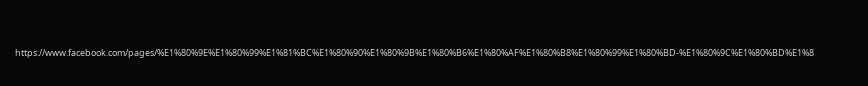https://www.facebook.com/pages/%E1%80%9E%E1%80%99%E1%81%BC%E1%80%90%E1%80%9B%E1%80%B6%E1%80%AF%E1%80%B8%E1%80%99%E1%80%BD-%E1%80%9C%E1%80%BD%E1%8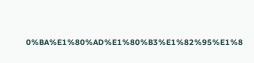0%BA%E1%80%AD%E1%80%B3%E1%82%95%E1%8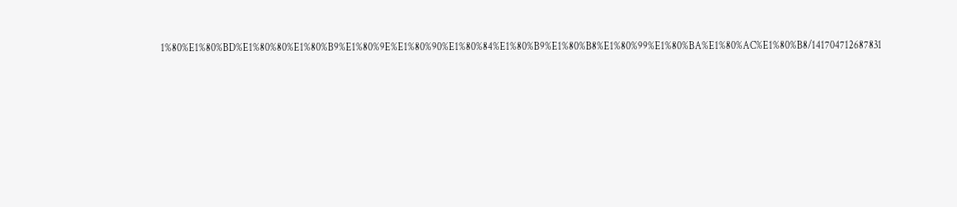1%80%E1%80%BD%E1%80%80%E1%80%B9%E1%80%9E%E1%80%90%E1%80%84%E1%80%B9%E1%80%B8%E1%80%99%E1%80%BA%E1%80%AC%E1%80%B8/141704712687831